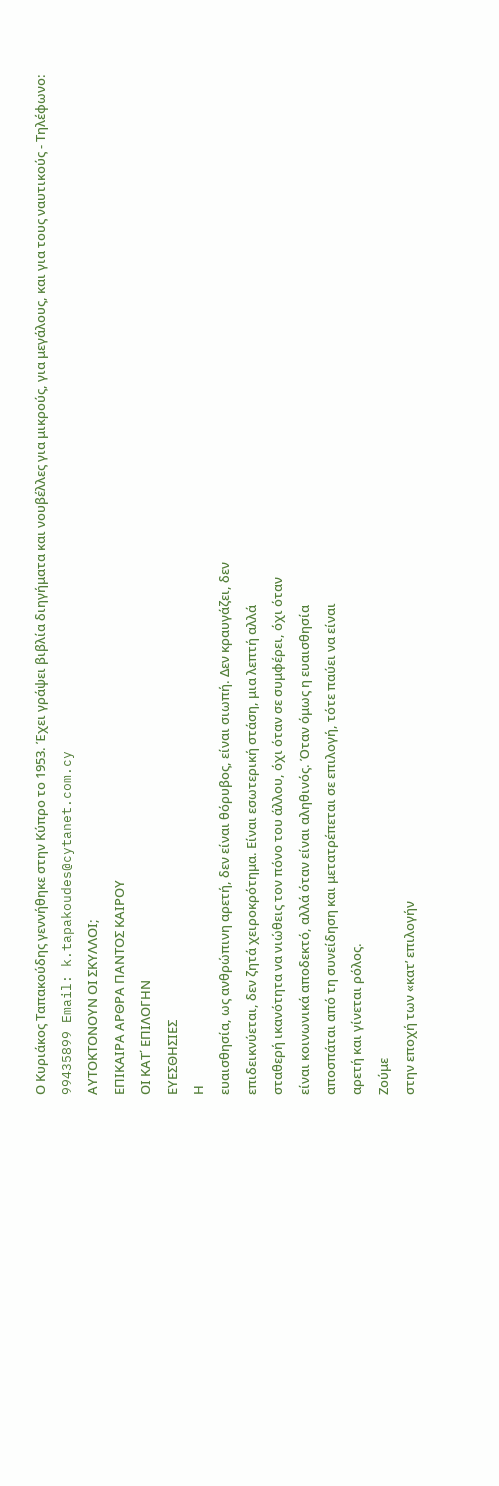Ο Κυριάκος Ταπακούδης γεννήθηκε στην Κύπρο το 1953. Έχει γράψει βιβλία διηγήματα και νουβέλλες για μικρούς, για μεγάλους, και για τους ναυτικούς - Τηλέφωνο: 99435899 Email: k.tapakoudes@cytanet.com.cy
ΑΥΤΟΚΤΟΝΟΥΝ ΟΙ ΣΚΥΛΛΟΙ;
ΕΠΙΚΑΙΡΑ ΑΡΘΡΑ ΠΑΝΤΟΣ ΚΑΙΡΟΥ
ΟΙ ΚΑΤ΄ ΕΠΙΛΟΓΗΝ
ΕΥΕΣΘΗΣΙΕΣ
Η
ευαισθησία, ως ανθρώπινη αρετή, δεν είναι θόρυβος, είναι σιωπή. Δεν κραυγάζει, δεν
επιδεικνύεται, δεν ζητά χειροκρότημα. Είναι εσωτερική στάση, μια λεπτή αλλά
σταθερή ικανότητα να νιώθεις τον πόνο του άλλου, όχι όταν σε συμφέρει, όχι όταν
είναι κοινωνικά αποδεκτό, αλλά όταν είναι αληθινός. Όταν όμως η ευαισθησία
αποσπάται από τη συνείδηση και μετατρέπεται σε επιλογή, τότε παύει να είναι
αρετή και γίνεται ρόλος.
Ζούμε
στην εποχή των «κατ’ επιλογήν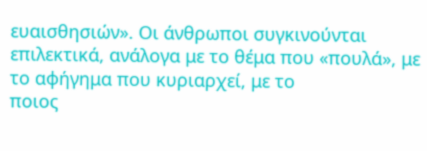ευαισθησιών». Οι άνθρωποι συγκινούνται
επιλεκτικά, ανάλογα με το θέμα που «πουλά», με το αφήγημα που κυριαρχεί, με το
ποιος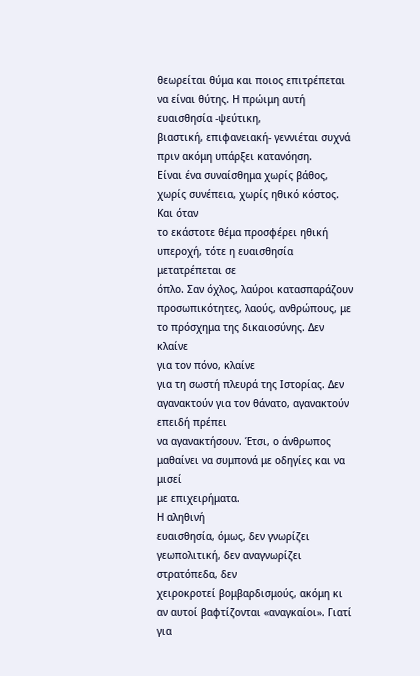θεωρείται θύμα και ποιος επιτρέπεται να είναι θύτης. Η πρώιμη αυτή
ευαισθησία -ψεύτικη,
βιαστική, επιφανειακή- γεννιέται συχνά πριν ακόμη υπάρξει κατανόηση.
Είναι ένα συναίσθημα χωρίς βάθος, χωρίς συνέπεια, χωρίς ηθικό κόστος.
Και όταν
το εκάστοτε θέμα προσφέρει ηθική υπεροχή, τότε η ευαισθησία μετατρέπεται σε
όπλο. Σαν όχλος, λαύροι κατασπαράζουν
προσωπικότητες, λαούς, ανθρώπους, με το πρόσχημα της δικαιοσύνης. Δεν κλαίνε
για τον πόνο, κλαίνε
για τη σωστή πλευρά της Ιστορίας. Δεν αγανακτούν για τον θάνατο, αγανακτούν επειδή πρέπει
να αγανακτήσουν. Έτσι, ο άνθρωπος μαθαίνει να συμπονά με οδηγίες και να μισεί
με επιχειρήματα.
Η αληθινή
ευαισθησία, όμως, δεν γνωρίζει γεωπολιτική, δεν αναγνωρίζει στρατόπεδα, δεν
χειροκροτεί βομβαρδισμούς, ακόμη κι αν αυτοί βαφτίζονται «αναγκαίοι». Γιατί για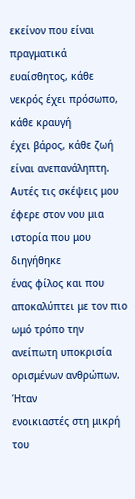εκείνον που είναι πραγματικά ευαίσθητος, κάθε νεκρός έχει πρόσωπο, κάθε κραυγή
έχει βάρος, κάθε ζωή είναι ανεπανάληπτη.
Αυτές τις σκέψεις μου έφερε στον νου μια ιστορία που μου διηγήθηκε
ένας φίλος και που αποκαλύπτει με τον πιο ωμό τρόπο την ανείπωτη υποκρισία
ορισμένων ανθρώπων.
Ήταν
ενοικιαστές στη μικρή του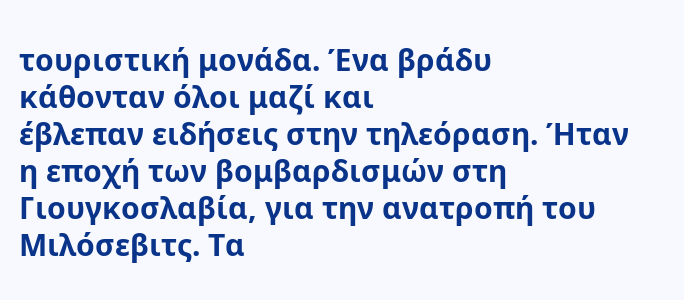τουριστική μονάδα. Ένα βράδυ κάθονταν όλοι μαζί και
έβλεπαν ειδήσεις στην τηλεόραση. Ήταν η εποχή των βομβαρδισμών στη
Γιουγκοσλαβία, για την ανατροπή του Μιλόσεβιτς. Τα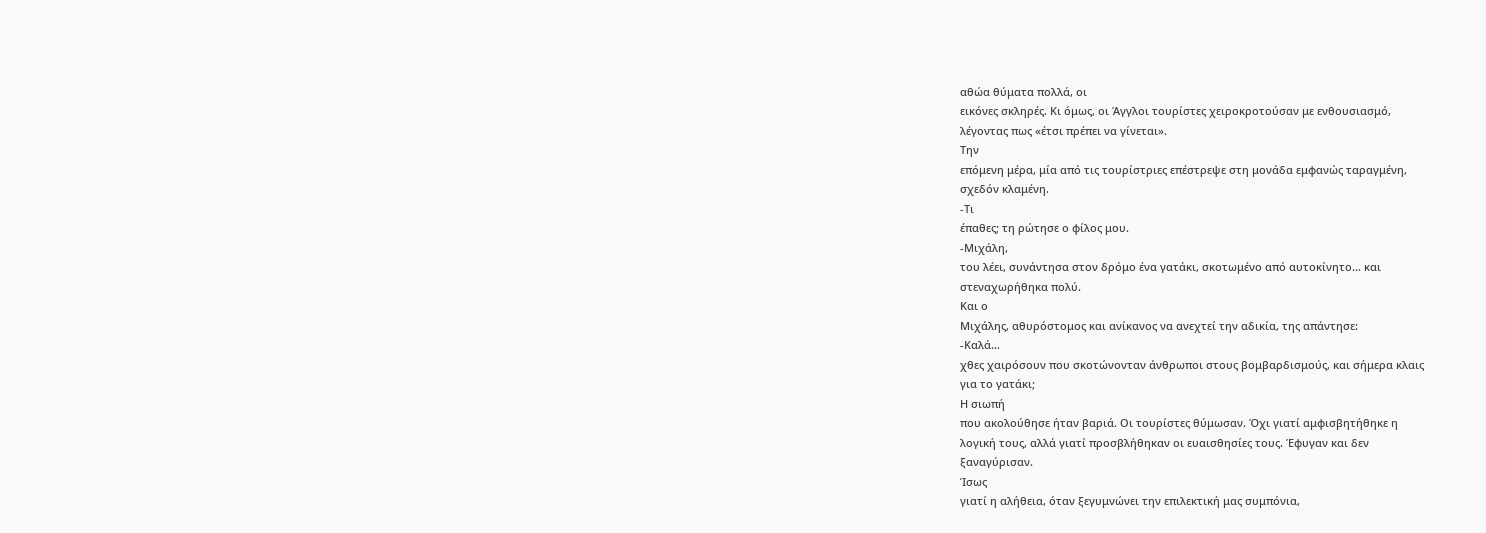αθώα θύματα πολλά, οι
εικόνες σκληρές. Κι όμως, οι Άγγλοι τουρίστες χειροκροτούσαν με ενθουσιασμό,
λέγοντας πως «έτσι πρέπει να γίνεται».
Την
επόμενη μέρα, μία από τις τουρίστριες επέστρεψε στη μονάδα εμφανώς ταραγμένη,
σχεδόν κλαμένη.
-Τι
έπαθες; τη ρώτησε ο φίλος μου.
-Μιχάλη,
του λέει, συνάντησα στον δρόμο ένα γατάκι, σκοτωμένο από αυτοκίνητο… και
στεναχωρήθηκα πολύ.
Και ο
Μιχάλης, αθυρόστομος και ανίκανος να ανεχτεί την αδικία, της απάντησε:
-Καλά…
χθες χαιρόσουν που σκοτώνονταν άνθρωποι στους βομβαρδισμούς, και σήμερα κλαις
για το γατάκι;
Η σιωπή
που ακολούθησε ήταν βαριά. Οι τουρίστες θύμωσαν. Όχι γιατί αμφισβητήθηκε η
λογική τους, αλλά γιατί προσβλήθηκαν οι ευαισθησίες τους. Έφυγαν και δεν
ξαναγύρισαν.
Ίσως
γιατί η αλήθεια, όταν ξεγυμνώνει την επιλεκτική μας συμπόνια,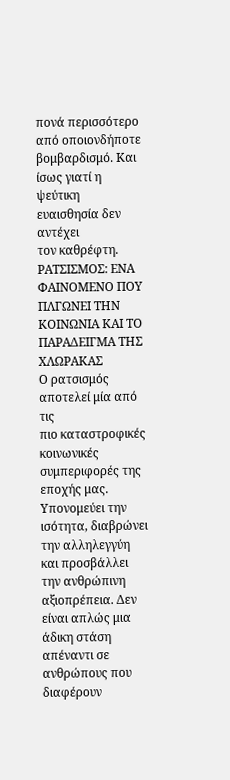πονά περισσότερο
από οποιονδήποτε βομβαρδισμό. Και ίσως γιατί η ψεύτικη ευαισθησία δεν αντέχει
τον καθρέφτη.
ΡΑΤΣΙΣΜΟΣ: ΕΝΑ ΦΑΙΝΟΜΕΝΟ ΠΟΥ ΠΛΓΩΝΕΙ ΤΗΝ ΚΟΙΝΩΝΙΑ ΚΑΙ ΤΟ ΠΑΡΑΔΕΙΓΜΑ ΤΗΣ ΧΛΩΡΑΚΑΣ
Ο ρατσισμός αποτελεί μία από τις
πιο καταστροφικές κοινωνικές συμπεριφορές της εποχής μας. Υπονομεύει την
ισότητα, διαβρώνει την αλληλεγγύη και προσβάλλει την ανθρώπινη αξιοπρέπεια. Δεν
είναι απλώς μια άδικη στάση απέναντι σε ανθρώπους που διαφέρουν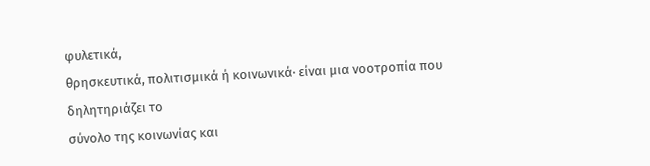φυλετικά,
θρησκευτικά, πολιτισμικά ή κοινωνικά· είναι μια νοοτροπία που δηλητηριάζει το
σύνολο της κοινωνίας και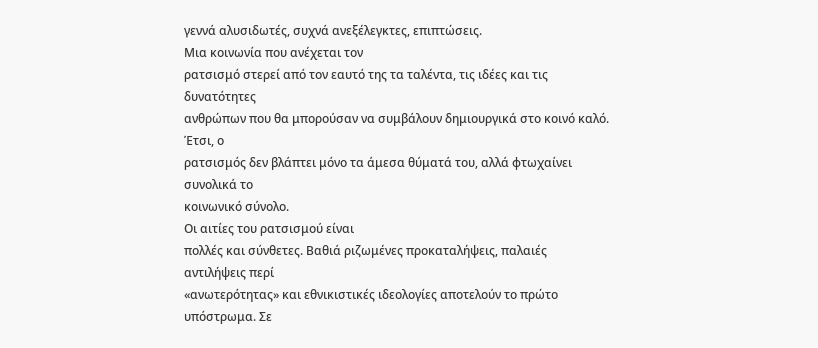γεννά αλυσιδωτές, συχνά ανεξέλεγκτες, επιπτώσεις.
Μια κοινωνία που ανέχεται τον
ρατσισμό στερεί από τον εαυτό της τα ταλέντα, τις ιδέες και τις δυνατότητες
ανθρώπων που θα μπορούσαν να συμβάλουν δημιουργικά στο κοινό καλό. Έτσι, ο
ρατσισμός δεν βλάπτει μόνο τα άμεσα θύματά του, αλλά φτωχαίνει συνολικά το
κοινωνικό σύνολο.
Οι αιτίες του ρατσισμού είναι
πολλές και σύνθετες. Βαθιά ριζωμένες προκαταλήψεις, παλαιές αντιλήψεις περί
«ανωτερότητας» και εθνικιστικές ιδεολογίες αποτελούν το πρώτο υπόστρωμα. Σε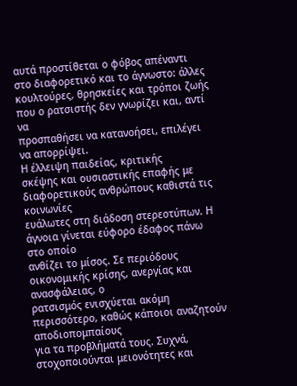αυτά προστίθεται ο φόβος απέναντι στο διαφορετικό και το άγνωστο: άλλες
κουλτούρες, θρησκείες και τρόποι ζωής που ο ρατσιστής δεν γνωρίζει και, αντί να
προσπαθήσει να κατανοήσει, επιλέγει να απορρίψει.
Η έλλειψη παιδείας, κριτικής
σκέψης και ουσιαστικής επαφής με διαφορετικούς ανθρώπους καθιστά τις κοινωνίες
ευάλωτες στη διάδοση στερεοτύπων. Η άγνοια γίνεται εύφορο έδαφος πάνω στο οποίο
ανθίζει το μίσος. Σε περιόδους οικονομικής κρίσης, ανεργίας και ανασφάλειας, ο
ρατσισμός ενισχύεται ακόμη περισσότερο, καθώς κάποιοι αναζητούν αποδιοπομπαίους
για τα προβλήματά τους. Συχνά, στοχοποιούνται μειονότητες και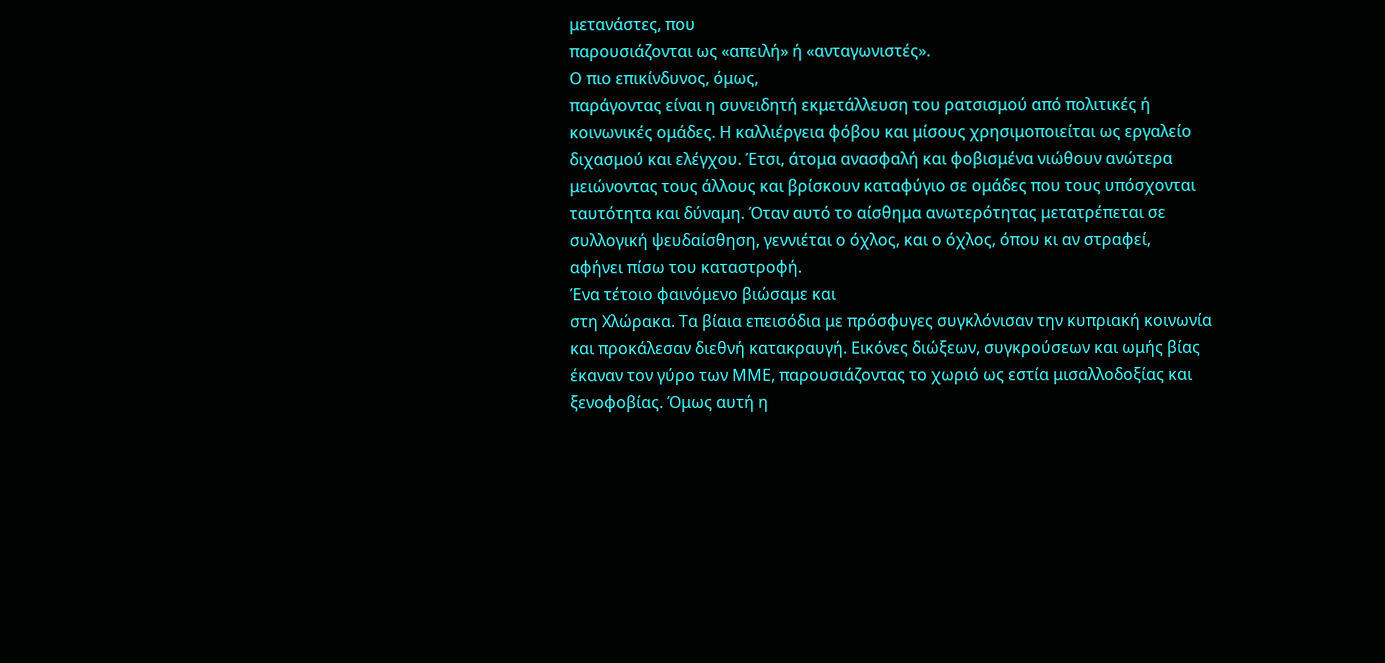μετανάστες, που
παρουσιάζονται ως «απειλή» ή «ανταγωνιστές».
Ο πιο επικίνδυνος, όμως,
παράγοντας είναι η συνειδητή εκμετάλλευση του ρατσισμού από πολιτικές ή
κοινωνικές ομάδες. Η καλλιέργεια φόβου και μίσους χρησιμοποιείται ως εργαλείο
διχασμού και ελέγχου. Έτσι, άτομα ανασφαλή και φοβισμένα νιώθουν ανώτερα
μειώνοντας τους άλλους και βρίσκουν καταφύγιο σε ομάδες που τους υπόσχονται
ταυτότητα και δύναμη. Όταν αυτό το αίσθημα ανωτερότητας μετατρέπεται σε
συλλογική ψευδαίσθηση, γεννιέται ο όχλος, και ο όχλος, όπου κι αν στραφεί,
αφήνει πίσω του καταστροφή.
Ένα τέτοιο φαινόμενο βιώσαμε και
στη Χλώρακα. Τα βίαια επεισόδια με πρόσφυγες συγκλόνισαν την κυπριακή κοινωνία
και προκάλεσαν διεθνή κατακραυγή. Εικόνες διώξεων, συγκρούσεων και ωμής βίας
έκαναν τον γύρο των ΜΜΕ, παρουσιάζοντας το χωριό ως εστία μισαλλοδοξίας και
ξενοφοβίας. Όμως αυτή η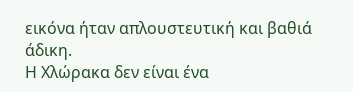εικόνα ήταν απλουστευτική και βαθιά άδικη.
Η Χλώρακα δεν είναι ένα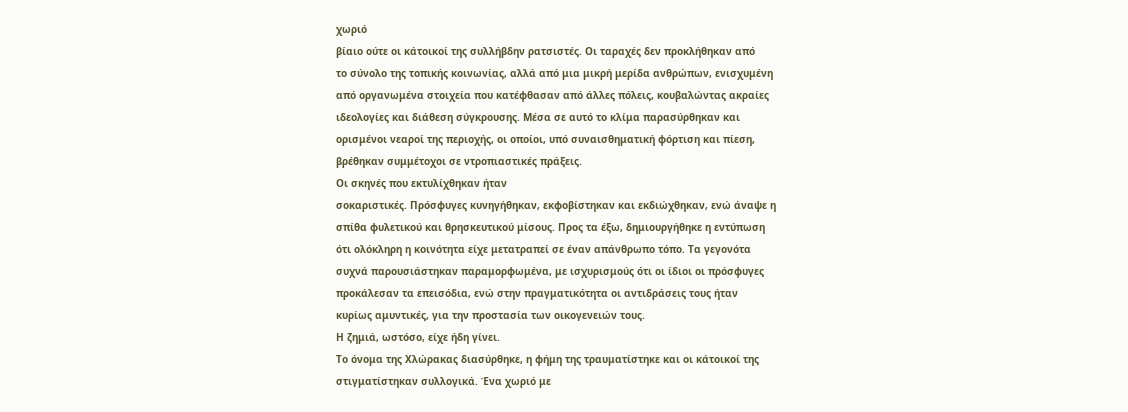χωριό
βίαιο ούτε οι κάτοικοί της συλλήβδην ρατσιστές. Οι ταραχές δεν προκλήθηκαν από
το σύνολο της τοπικής κοινωνίας, αλλά από μια μικρή μερίδα ανθρώπων, ενισχυμένη
από οργανωμένα στοιχεία που κατέφθασαν από άλλες πόλεις, κουβαλώντας ακραίες
ιδεολογίες και διάθεση σύγκρουσης. Μέσα σε αυτό το κλίμα παρασύρθηκαν και
ορισμένοι νεαροί της περιοχής, οι οποίοι, υπό συναισθηματική φόρτιση και πίεση,
βρέθηκαν συμμέτοχοι σε ντροπιαστικές πράξεις.
Οι σκηνές που εκτυλίχθηκαν ήταν
σοκαριστικές. Πρόσφυγες κυνηγήθηκαν, εκφοβίστηκαν και εκδιώχθηκαν, ενώ άναψε η
σπίθα φυλετικού και θρησκευτικού μίσους. Προς τα έξω, δημιουργήθηκε η εντύπωση
ότι ολόκληρη η κοινότητα είχε μετατραπεί σε έναν απάνθρωπο τόπο. Τα γεγονότα
συχνά παρουσιάστηκαν παραμορφωμένα, με ισχυρισμούς ότι οι ίδιοι οι πρόσφυγες
προκάλεσαν τα επεισόδια, ενώ στην πραγματικότητα οι αντιδράσεις τους ήταν
κυρίως αμυντικές, για την προστασία των οικογενειών τους.
Η ζημιά, ωστόσο, είχε ήδη γίνει.
Το όνομα της Χλώρακας διασύρθηκε, η φήμη της τραυματίστηκε και οι κάτοικοί της
στιγματίστηκαν συλλογικά. Ένα χωριό με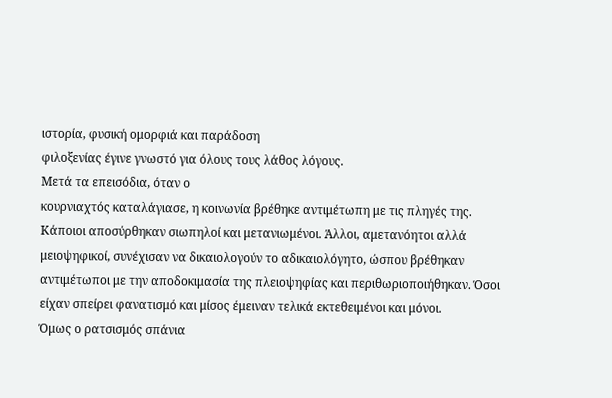ιστορία, φυσική ομορφιά και παράδοση
φιλοξενίας έγινε γνωστό για όλους τους λάθος λόγους.
Μετά τα επεισόδια, όταν ο
κουρνιαχτός καταλάγιασε, η κοινωνία βρέθηκε αντιμέτωπη με τις πληγές της.
Κάποιοι αποσύρθηκαν σιωπηλοί και μετανιωμένοι. Άλλοι, αμετανόητοι αλλά
μειοψηφικοί, συνέχισαν να δικαιολογούν το αδικαιολόγητο, ώσπου βρέθηκαν
αντιμέτωποι με την αποδοκιμασία της πλειοψηφίας και περιθωριοποιήθηκαν. Όσοι
είχαν σπείρει φανατισμό και μίσος έμειναν τελικά εκτεθειμένοι και μόνοι.
Όμως ο ρατσισμός σπάνια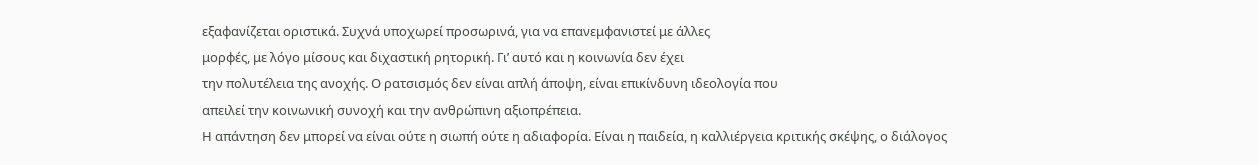εξαφανίζεται οριστικά. Συχνά υποχωρεί προσωρινά, για να επανεμφανιστεί με άλλες
μορφές, με λόγο μίσους και διχαστική ρητορική. Γι’ αυτό και η κοινωνία δεν έχει
την πολυτέλεια της ανοχής. Ο ρατσισμός δεν είναι απλή άποψη, είναι επικίνδυνη ιδεολογία που
απειλεί την κοινωνική συνοχή και την ανθρώπινη αξιοπρέπεια.
Η απάντηση δεν μπορεί να είναι ούτε η σιωπή ούτε η αδιαφορία. Είναι η παιδεία, η καλλιέργεια κριτικής σκέψης, ο διάλογος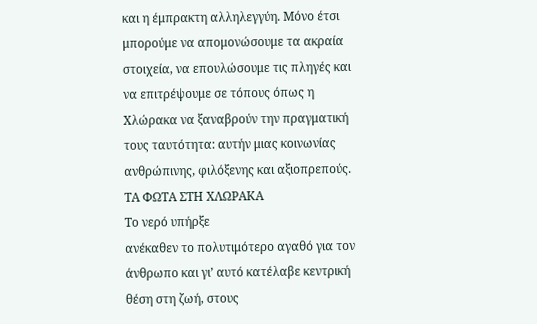και η έμπρακτη αλληλεγγύη. Μόνο έτσι μπορούμε να απομονώσουμε τα ακραία στοιχεία, να επουλώσουμε τις πληγές και να επιτρέψουμε σε τόπους όπως η Χλώρακα να ξαναβρούν την πραγματική τους ταυτότητα: αυτήν μιας κοινωνίας ανθρώπινης, φιλόξενης και αξιοπρεπούς.
ΤΑ ΦΩΤΑ ΣΤΗ ΧΛΩΡΑΚΑ
Το νερό υπήρξε
ανέκαθεν το πολυτιμότερο αγαθό για τον άνθρωπο και γι’ αυτό κατέλαβε κεντρική
θέση στη ζωή, στους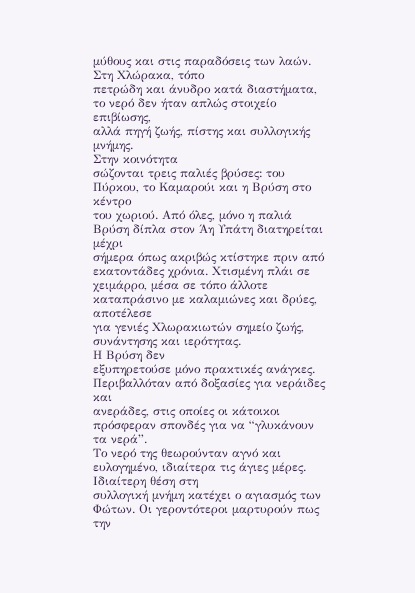μύθους και στις παραδόσεις των λαών. Στη Χλώρακα, τόπο
πετρώδη και άνυδρο κατά διαστήματα, το νερό δεν ήταν απλώς στοιχείο επιβίωσης,
αλλά πηγή ζωής, πίστης και συλλογικής μνήμης.
Στην κοινότητα
σώζονται τρεις παλιές βρύσες: του Πύρκου, το Καμαρούι και η Βρύση στο κέντρο
του χωριού. Από όλες, μόνο η παλιά Βρύση δίπλα στον Άη Υπάτη διατηρείται μέχρι
σήμερα όπως ακριβώς κτίστηκε πριν από εκατοντάδες χρόνια. Χτισμένη πλάι σε
χειμάρρο, μέσα σε τόπο άλλοτε καταπράσινο με καλαμιώνες και δρύες, αποτέλεσε
για γενιές Χλωρακιωτών σημείο ζωής, συνάντησης και ιερότητας.
Η Βρύση δεν
εξυπηρετούσε μόνο πρακτικές ανάγκες. Περιβαλλόταν από δοξασίες για νεράιδες και
ανεράδες, στις οποίες οι κάτοικοι πρόσφεραν σπονδές για να “γλυκάνουν τα νερά”.
Το νερό της θεωρούνταν αγνό και ευλογημένο, ιδιαίτερα τις άγιες μέρες.
Ιδιαίτερη θέση στη
συλλογική μνήμη κατέχει ο αγιασμός των Φώτων. Οι γεροντότεροι μαρτυρούν πως την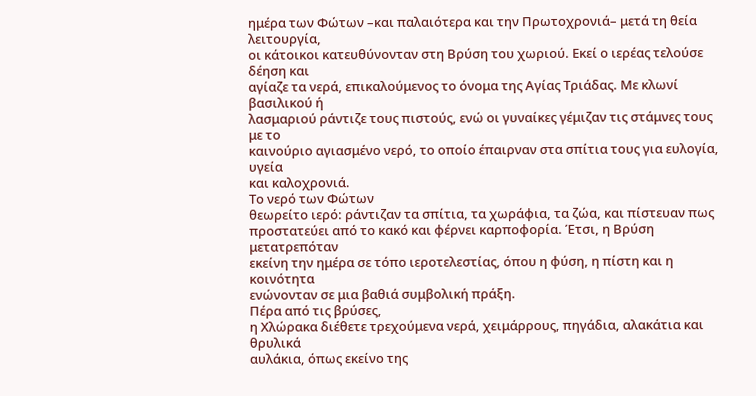ημέρα των Φώτων –και παλαιότερα και την Πρωτοχρονιά– μετά τη θεία λειτουργία,
οι κάτοικοι κατευθύνονταν στη Βρύση του χωριού. Εκεί ο ιερέας τελούσε δέηση και
αγίαζε τα νερά, επικαλούμενος το όνομα της Αγίας Τριάδας. Με κλωνί βασιλικού ή
λασμαριού ράντιζε τους πιστούς, ενώ οι γυναίκες γέμιζαν τις στάμνες τους με το
καινούριο αγιασμένο νερό, το οποίο έπαιρναν στα σπίτια τους για ευλογία, υγεία
και καλοχρονιά.
Το νερό των Φώτων
θεωρείτο ιερό: ράντιζαν τα σπίτια, τα χωράφια, τα ζώα, και πίστευαν πως
προστατεύει από το κακό και φέρνει καρποφορία. Έτσι, η Βρύση μετατρεπόταν
εκείνη την ημέρα σε τόπο ιεροτελεστίας, όπου η φύση, η πίστη και η κοινότητα
ενώνονταν σε μια βαθιά συμβολική πράξη.
Πέρα από τις βρύσες,
η Χλώρακα διέθετε τρεχούμενα νερά, χειμάρρους, πηγάδια, αλακάτια και θρυλικά
αυλάκια, όπως εκείνο της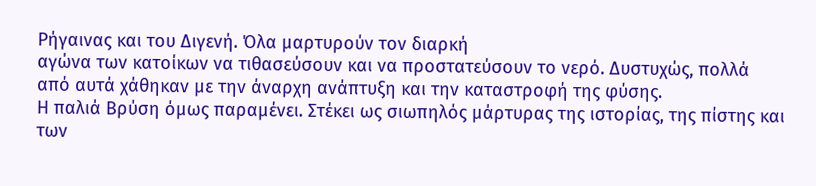Ρήγαινας και του Διγενή. Όλα μαρτυρούν τον διαρκή
αγώνα των κατοίκων να τιθασεύσουν και να προστατεύσουν το νερό. Δυστυχώς, πολλά
από αυτά χάθηκαν με την άναρχη ανάπτυξη και την καταστροφή της φύσης.
Η παλιά Βρύση όμως παραμένει. Στέκει ως σιωπηλός μάρτυρας της ιστορίας, της πίστης και των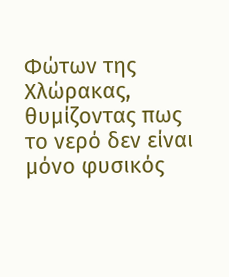Φώτων της Χλώρακας, θυμίζοντας πως το νερό δεν είναι μόνο φυσικός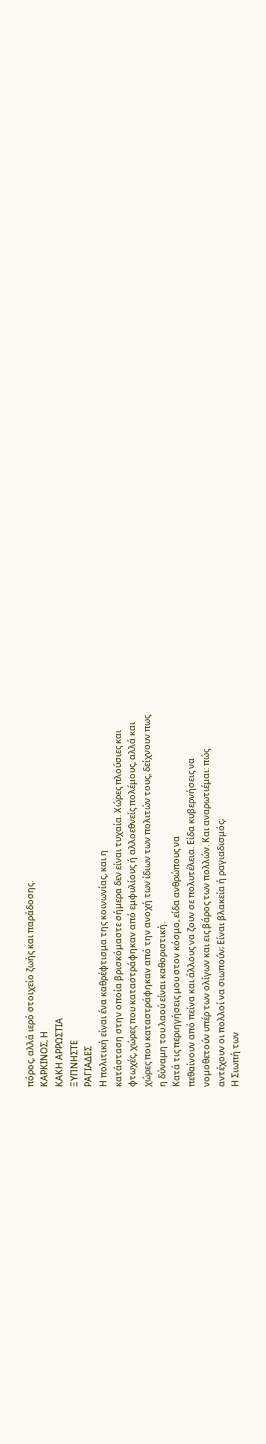πόρος, αλλά ιερό στοιχείο ζωής και παράδοσης.
ΚΑΡΚΙΝΟΣ, Η
ΚΑΚΗ ΑΡΡΩΣΤΙΑ
ΞΥΠΝΗΣΤΕ
ΡΑΓΙΑΔΕΣ
Η πολιτική είναι ένα καθρέφτισμα της κοινωνίας, και η
κατάσταση στην οποία βρισκόμαστε σήμερα δεν είναι τυχαία. Χώρες πλούσιες και
φτωχές, χώρες που καταστράφηκαν από εμφυλίους ή αλλοεθνείς πολέμους, αλλά και
χώρες που καταστράφηκαν από την ανοχή των ίδιων των πολιτών τους, δείχνουν πως
η δύναμη του λαού είναι καθοριστική.
Κατά τις περιηγήσεις μου στον κόσμο, είδα ανθρώπους να
πεθαίνουν από πείνα και άλλους να ζουν σε πολυτέλεια. Είδα κυβερνήσεις να
νομοθετούν υπέρ των ολίγων και εις βάρος των πολλών. Και αναρωτιέμαι: πώς
αντέχουν οι πολλοί να σιωπούν; Είναι βλακεία ή ραγιαδισμός;
Η Σιωπή των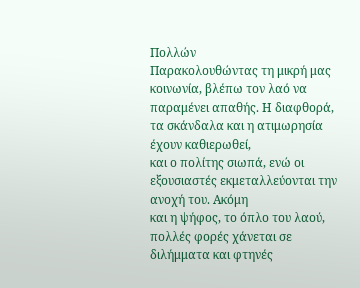Πολλών
Παρακολουθώντας τη μικρή μας κοινωνία, βλέπω τον λαό να
παραμένει απαθής. Η διαφθορά, τα σκάνδαλα και η ατιμωρησία έχουν καθιερωθεί,
και ο πολίτης σιωπά, ενώ οι εξουσιαστές εκμεταλλεύονται την ανοχή του. Ακόμη
και η ψήφος, το όπλο του λαού, πολλές φορές χάνεται σε διλήμματα και φτηνές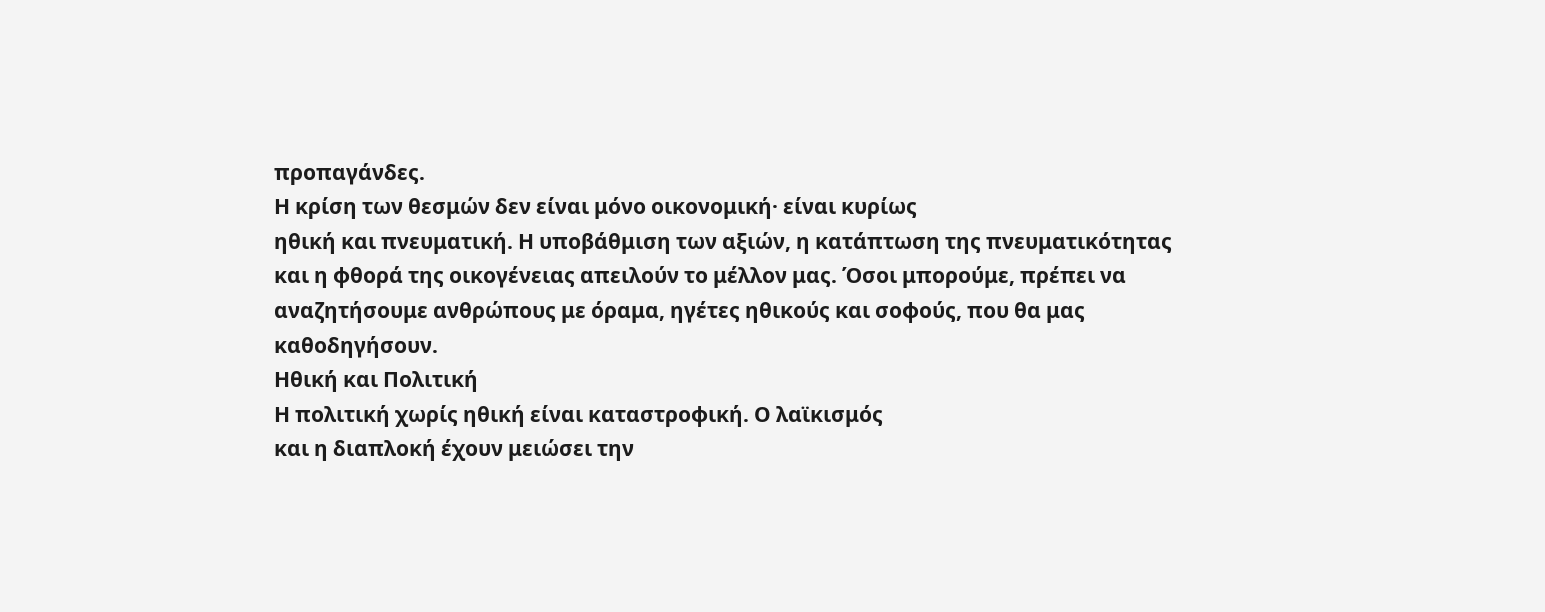προπαγάνδες.
Η κρίση των θεσμών δεν είναι μόνο οικονομική· είναι κυρίως
ηθική και πνευματική. Η υποβάθμιση των αξιών, η κατάπτωση της πνευματικότητας
και η φθορά της οικογένειας απειλούν το μέλλον μας. Όσοι μπορούμε, πρέπει να
αναζητήσουμε ανθρώπους με όραμα, ηγέτες ηθικούς και σοφούς, που θα μας
καθοδηγήσουν.
Ηθική και Πολιτική
Η πολιτική χωρίς ηθική είναι καταστροφική. Ο λαϊκισμός
και η διαπλοκή έχουν μειώσει την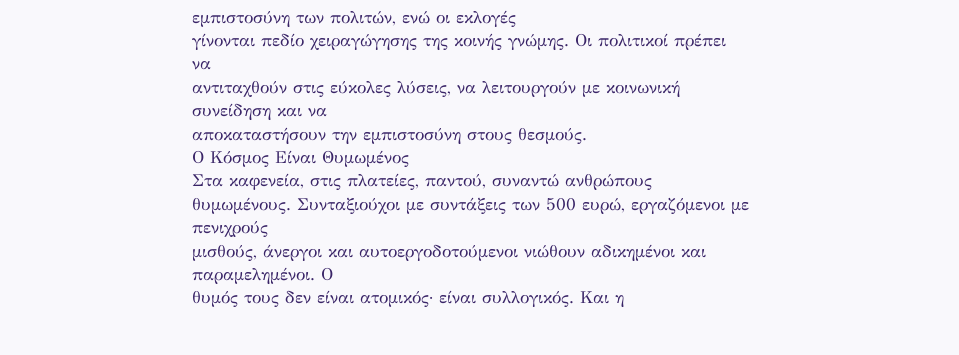εμπιστοσύνη των πολιτών, ενώ οι εκλογές
γίνονται πεδίο χειραγώγησης της κοινής γνώμης. Οι πολιτικοί πρέπει να
αντιταχθούν στις εύκολες λύσεις, να λειτουργούν με κοινωνική συνείδηση και να
αποκαταστήσουν την εμπιστοσύνη στους θεσμούς.
Ο Κόσμος Είναι Θυμωμένος
Στα καφενεία, στις πλατείες, παντού, συναντώ ανθρώπους
θυμωμένους. Συνταξιούχοι με συντάξεις των 500 ευρώ, εργαζόμενοι με πενιχρούς
μισθούς, άνεργοι και αυτοεργοδοτούμενοι νιώθουν αδικημένοι και παραμελημένοι. Ο
θυμός τους δεν είναι ατομικός· είναι συλλογικός. Και η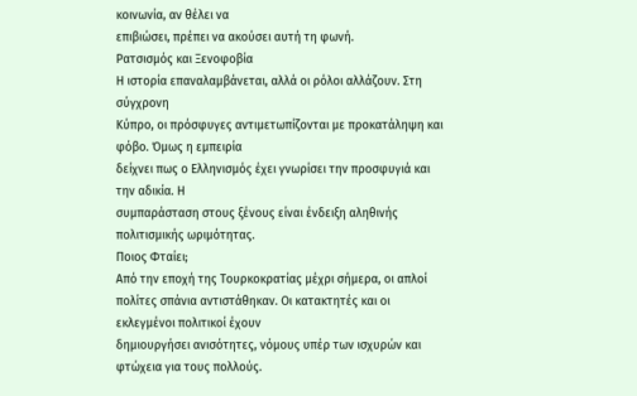κοινωνία, αν θέλει να
επιβιώσει, πρέπει να ακούσει αυτή τη φωνή.
Ρατσισμός και Ξενοφοβία
Η ιστορία επαναλαμβάνεται, αλλά οι ρόλοι αλλάζουν. Στη σύγχρονη
Κύπρο, οι πρόσφυγες αντιμετωπίζονται με προκατάληψη και φόβο. Όμως η εμπειρία
δείχνει πως ο Ελληνισμός έχει γνωρίσει την προσφυγιά και την αδικία. Η
συμπαράσταση στους ξένους είναι ένδειξη αληθινής πολιτισμικής ωριμότητας.
Ποιος Φταίει;
Από την εποχή της Τουρκοκρατίας μέχρι σήμερα, οι απλοί
πολίτες σπάνια αντιστάθηκαν. Οι κατακτητές και οι εκλεγμένοι πολιτικοί έχουν
δημιουργήσει ανισότητες, νόμους υπέρ των ισχυρών και φτώχεια για τους πολλούς.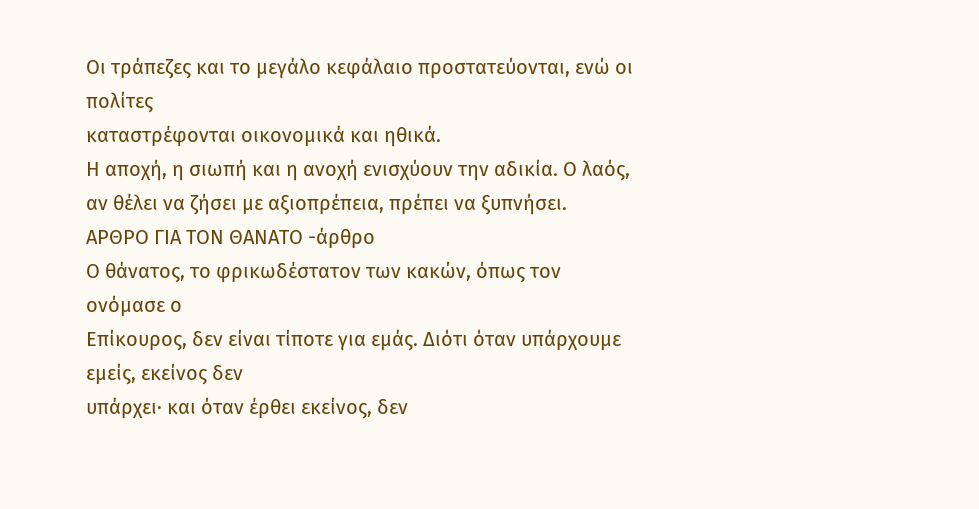Οι τράπεζες και το μεγάλο κεφάλαιο προστατεύονται, ενώ οι πολίτες
καταστρέφονται οικονομικά και ηθικά.
Η αποχή, η σιωπή και η ανοχή ενισχύουν την αδικία. Ο λαός, αν θέλει να ζήσει με αξιοπρέπεια, πρέπει να ξυπνήσει.
ΑΡΘΡΟ ΓΙΑ ΤΟΝ ΘΑΝΑΤΟ -άρθρο
Ο θάνατος, το φρικωδέστατον των κακών, όπως τον ονόμασε ο
Επίκουρος, δεν είναι τίποτε για εμάς. Διότι όταν υπάρχουμε εμείς, εκείνος δεν
υπάρχει· και όταν έρθει εκείνος, δεν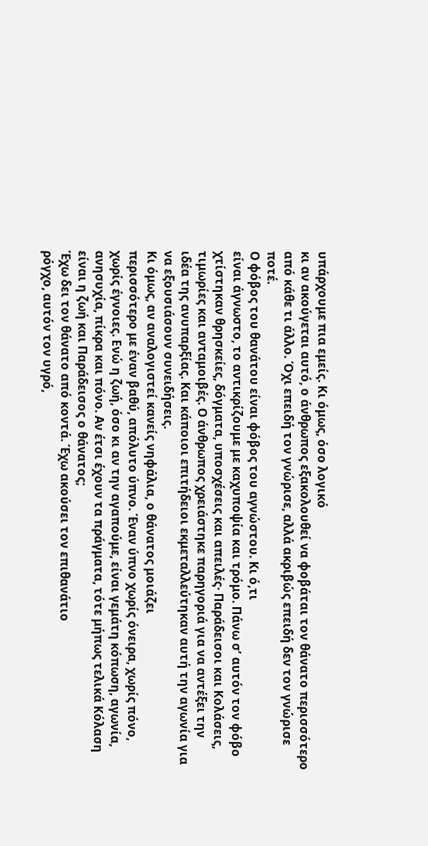υπάρχουμε πια εμείς. Κι όμως, όσο λογικό
κι αν ακούγεται αυτό, ο άνθρωπος εξακολουθεί να φοβάται τον θάνατο περισσότερο
από κάθε τι άλλο. Όχι επειδή τον γνώρισε, αλλά ακριβώς επειδή δεν τον γνώρισε
ποτέ.
Ο φόβος του θανάτου είναι φόβος του αγνώστου. Κι ό,τι
είναι άγνωστο, το αντικρίζουμε με καχυποψία και τρόμο. Πάνω σ’ αυτόν τον φόβο
χτίστηκαν θρησκείες, δόγματα, υποσχέσεις και απειλές· Παράδεισοι και Κολάσεις,
τιμωρίες και ανταμοιβές. Ο άνθρωπος χρειάστηκε παρηγοριά για να αντέξει την
ιδέα της ανυπαρξίας. Και κάποιοι επιτήδειοι εκμεταλλεύτηκαν αυτή την αγωνία για
να εξουσιάσουν συνειδήσεις.
Κι όμως, αν αναλογιστεί κανείς νηφάλια, ο θάνατος μοιάζει
περισσότερο με έναν βαθύ, απόλυτο ύπνο. Έναν ύπνο χωρίς όνειρα, χωρίς πόνο,
χωρίς έγνοιες. Ενώ η ζωή, όσο κι αν την αγαπούμε, είναι γεμάτη κόπωση, αγωνία,
ανησυχία, πίκρα και πόνο. Αν έτσι έχουν τα πράγματα, τότε μήπως τελικά Κόλαση
είναι η ζωή και Παράδεισος ο θάνατος;
Έχω δει τον θάνατο από κοντά. Έχω ακούσει τον επιθανάτιο
ρόγχο, αυτόν τον υγρό,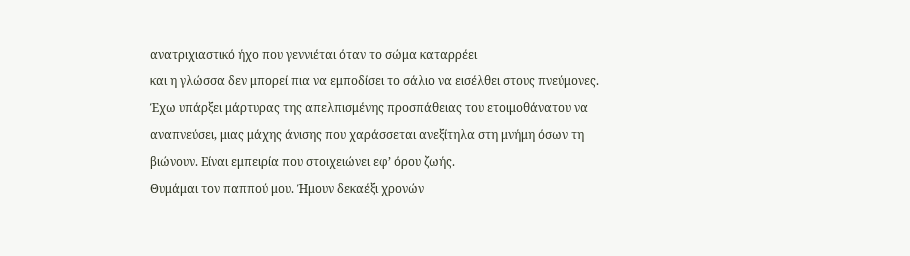ανατριχιαστικό ήχο που γεννιέται όταν το σώμα καταρρέει
και η γλώσσα δεν μπορεί πια να εμποδίσει το σάλιο να εισέλθει στους πνεύμονες.
Έχω υπάρξει μάρτυρας της απελπισμένης προσπάθειας του ετοιμοθάνατου να
αναπνεύσει, μιας μάχης άνισης που χαράσσεται ανεξίτηλα στη μνήμη όσων τη
βιώνουν. Είναι εμπειρία που στοιχειώνει εφ’ όρου ζωής.
Θυμάμαι τον παππού μου. Ήμουν δεκαέξι χρονών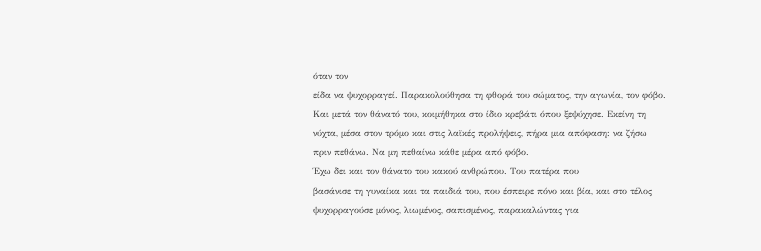όταν τον
είδα να ψυχορραγεί. Παρακολούθησα τη φθορά του σώματος, την αγωνία, τον φόβο.
Και μετά τον θάνατό του, κοιμήθηκα στο ίδιο κρεβάτι όπου ξεψύχησε. Εκείνη τη
νύχτα, μέσα στον τρόμο και στις λαϊκές προλήψεις, πήρα μια απόφαση: να ζήσω
πριν πεθάνω. Να μη πεθαίνω κάθε μέρα από φόβο.
Έχω δει και τον θάνατο του κακού ανθρώπου. Του πατέρα που
βασάνισε τη γυναίκα και τα παιδιά του, που έσπειρε πόνο και βία, και στο τέλος
ψυχορραγούσε μόνος, λιωμένος, σαπισμένος, παρακαλώντας για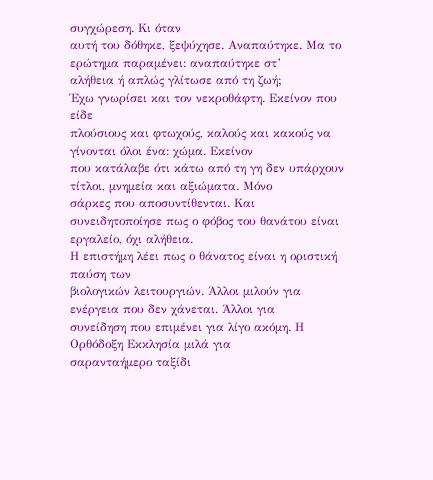συγχώρεση. Κι όταν
αυτή του δόθηκε, ξεψύχησε. Αναπαύτηκε. Μα το ερώτημα παραμένει: αναπαύτηκε στ’
αλήθεια ή απλώς γλίτωσε από τη ζωή;
Έχω γνωρίσει και τον νεκροθάφτη. Εκείνον που είδε
πλούσιους και φτωχούς, καλούς και κακούς να γίνονται όλοι ένα: χώμα. Εκείνον
που κατάλαβε ότι κάτω από τη γη δεν υπάρχουν τίτλοι, μνημεία και αξιώματα. Μόνο
σάρκες που αποσυντίθενται. Και συνειδητοποίησε πως ο φόβος του θανάτου είναι
εργαλείο, όχι αλήθεια.
Η επιστήμη λέει πως ο θάνατος είναι η οριστική παύση των
βιολογικών λειτουργιών. Άλλοι μιλούν για ενέργεια που δεν χάνεται. Άλλοι για
συνείδηση που επιμένει για λίγο ακόμη. Η Ορθόδοξη Εκκλησία μιλά για
σαρανταήμερο ταξίδι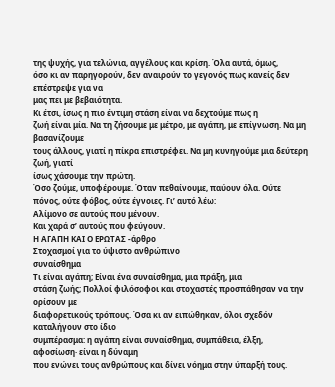της ψυχής, για τελώνια, αγγέλους και κρίση. Όλα αυτά, όμως,
όσο κι αν παρηγορούν, δεν αναιρούν το γεγονός πως κανείς δεν επέστρεψε για να
μας πει με βεβαιότητα.
Κι έτσι, ίσως η πιο έντιμη στάση είναι να δεχτούμε πως η
ζωή είναι μία. Να τη ζήσουμε με μέτρο, με αγάπη, με επίγνωση. Να μη βασανίζουμε
τους άλλους, γιατί η πίκρα επιστρέφει. Να μη κυνηγούμε μια δεύτερη ζωή, γιατί
ίσως χάσουμε την πρώτη.
Όσο ζούμε, υποφέρουμε. Όταν πεθαίνουμε, παύουν όλα. Ούτε
πόνος, ούτε φόβος, ούτε έγνοιες. Γι’ αυτό λέω:
Αλίμονο σε αυτούς που μένουν.
Και χαρά σ’ αυτούς που φεύγουν.
Η ΑΓΑΠΗ ΚΑΙ Ο ΕΡΩΤΑΣ -άρθρο
Στοχασμοί για το ύψιστο ανθρώπινο
συναίσθημα
Τι είναι αγάπη; Είναι ένα συναίσθημα, μια πράξη, μια
στάση ζωής; Πολλοί φιλόσοφοι και στοχαστές προσπάθησαν να την ορίσουν με
διαφορετικούς τρόπους. Όσα κι αν ειπώθηκαν, όλοι σχεδόν καταλήγουν στο ίδιο
συμπέρασμα: η αγάπη είναι συναίσθημα, συμπάθεια, έλξη, αφοσίωση· είναι η δύναμη
που ενώνει τους ανθρώπους και δίνει νόημα στην ύπαρξή τους.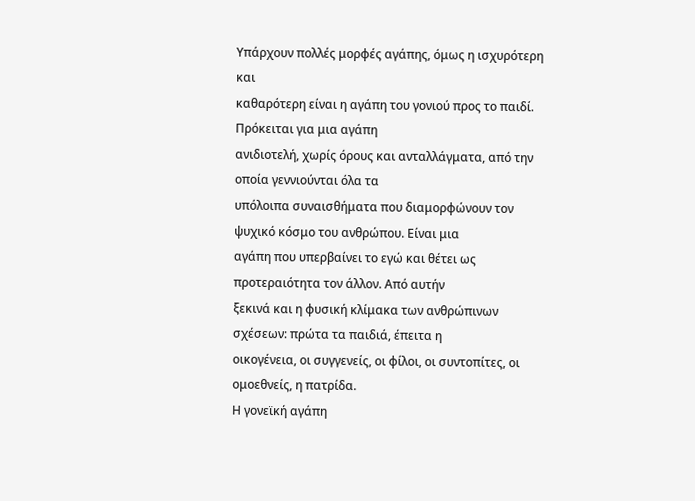Υπάρχουν πολλές μορφές αγάπης, όμως η ισχυρότερη και
καθαρότερη είναι η αγάπη του γονιού προς το παιδί. Πρόκειται για μια αγάπη
ανιδιοτελή, χωρίς όρους και ανταλλάγματα, από την οποία γεννιούνται όλα τα
υπόλοιπα συναισθήματα που διαμορφώνουν τον ψυχικό κόσμο του ανθρώπου. Είναι μια
αγάπη που υπερβαίνει το εγώ και θέτει ως προτεραιότητα τον άλλον. Από αυτήν
ξεκινά και η φυσική κλίμακα των ανθρώπινων σχέσεων: πρώτα τα παιδιά, έπειτα η
οικογένεια, οι συγγενείς, οι φίλοι, οι συντοπίτες, οι ομοεθνείς, η πατρίδα.
Η γονεϊκή αγάπη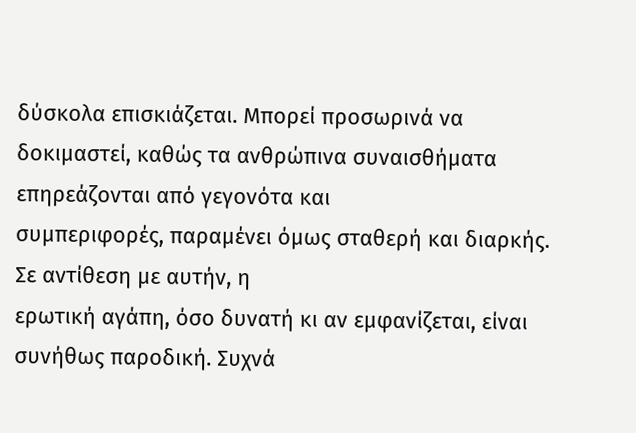δύσκολα επισκιάζεται. Μπορεί προσωρινά να
δοκιμαστεί, καθώς τα ανθρώπινα συναισθήματα επηρεάζονται από γεγονότα και
συμπεριφορές, παραμένει όμως σταθερή και διαρκής. Σε αντίθεση με αυτήν, η
ερωτική αγάπη, όσο δυνατή κι αν εμφανίζεται, είναι συνήθως παροδική. Συχνά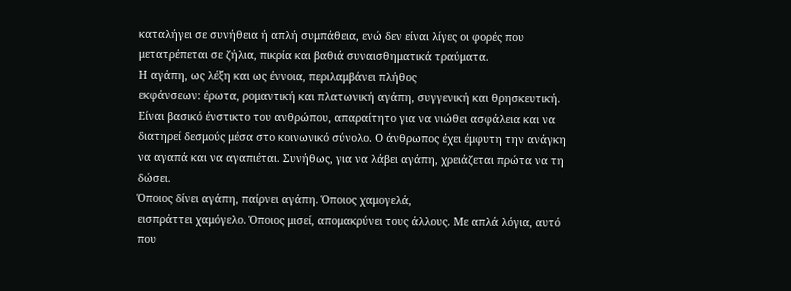καταλήγει σε συνήθεια ή απλή συμπάθεια, ενώ δεν είναι λίγες οι φορές που
μετατρέπεται σε ζήλια, πικρία και βαθιά συναισθηματικά τραύματα.
Η αγάπη, ως λέξη και ως έννοια, περιλαμβάνει πλήθος
εκφάνσεων: έρωτα, ρομαντική και πλατωνική αγάπη, συγγενική και θρησκευτική.
Είναι βασικό ένστικτο του ανθρώπου, απαραίτητο για να νιώθει ασφάλεια και να
διατηρεί δεσμούς μέσα στο κοινωνικό σύνολο. Ο άνθρωπος έχει έμφυτη την ανάγκη
να αγαπά και να αγαπιέται. Συνήθως, για να λάβει αγάπη, χρειάζεται πρώτα να τη
δώσει.
Όποιος δίνει αγάπη, παίρνει αγάπη. Όποιος χαμογελά,
εισπράττει χαμόγελο. Όποιος μισεί, απομακρύνει τους άλλους. Με απλά λόγια, αυτό
που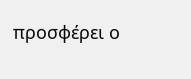προσφέρει ο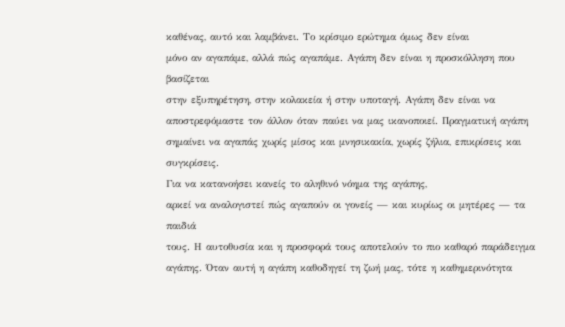καθένας, αυτό και λαμβάνει. Το κρίσιμο ερώτημα όμως δεν είναι
μόνο αν αγαπάμε, αλλά πώς αγαπάμε. Αγάπη δεν είναι η προσκόλληση που βασίζεται
στην εξυπηρέτηση, στην κολακεία ή στην υποταγή. Αγάπη δεν είναι να
αποστρεφόμαστε τον άλλον όταν παύει να μας ικανοποιεί. Πραγματική αγάπη
σημαίνει να αγαπάς χωρίς μίσος και μνησικακία, χωρίς ζήλια, επικρίσεις και
συγκρίσεις.
Για να κατανοήσει κανείς το αληθινό νόημα της αγάπης,
αρκεί να αναλογιστεί πώς αγαπούν οι γονείς — και κυρίως οι μητέρες — τα παιδιά
τους. Η αυτοθυσία και η προσφορά τους αποτελούν το πιο καθαρό παράδειγμα
αγάπης. Όταν αυτή η αγάπη καθοδηγεί τη ζωή μας, τότε η καθημερινότητα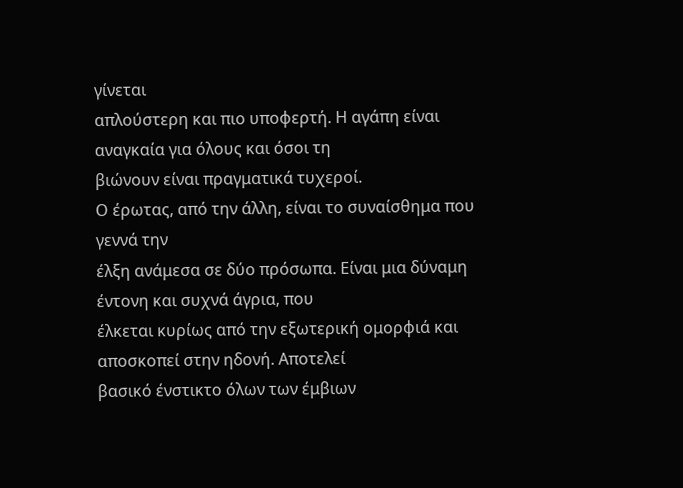γίνεται
απλούστερη και πιο υποφερτή. Η αγάπη είναι αναγκαία για όλους και όσοι τη
βιώνουν είναι πραγματικά τυχεροί.
Ο έρωτας, από την άλλη, είναι το συναίσθημα που γεννά την
έλξη ανάμεσα σε δύο πρόσωπα. Είναι μια δύναμη έντονη και συχνά άγρια, που
έλκεται κυρίως από την εξωτερική ομορφιά και αποσκοπεί στην ηδονή. Αποτελεί
βασικό ένστικτο όλων των έμβιων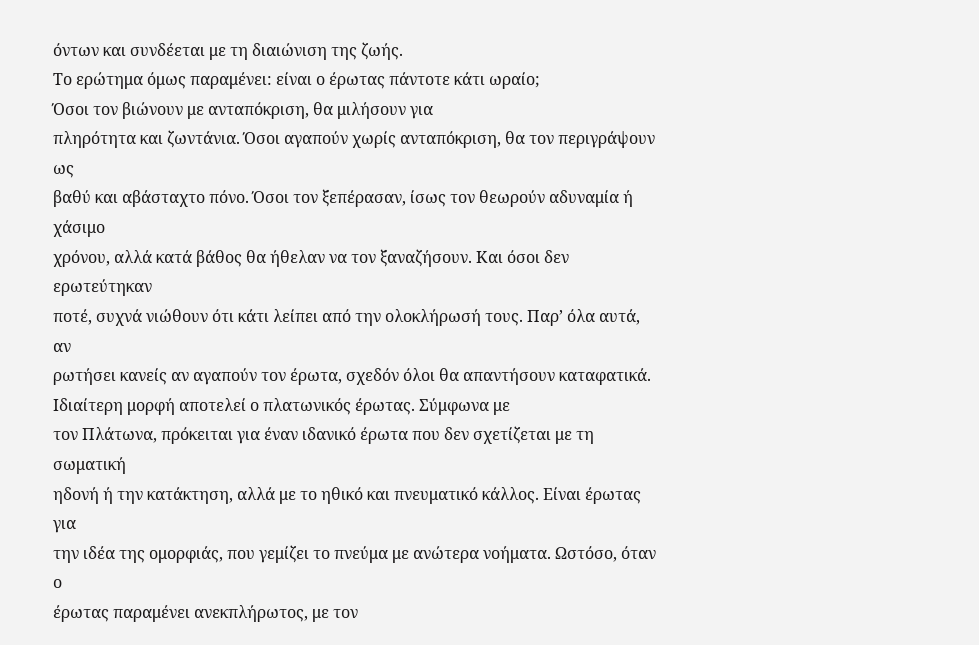όντων και συνδέεται με τη διαιώνιση της ζωής.
Το ερώτημα όμως παραμένει: είναι ο έρωτας πάντοτε κάτι ωραίο;
Όσοι τον βιώνουν με ανταπόκριση, θα μιλήσουν για
πληρότητα και ζωντάνια. Όσοι αγαπούν χωρίς ανταπόκριση, θα τον περιγράψουν ως
βαθύ και αβάσταχτο πόνο. Όσοι τον ξεπέρασαν, ίσως τον θεωρούν αδυναμία ή χάσιμο
χρόνου, αλλά κατά βάθος θα ήθελαν να τον ξαναζήσουν. Και όσοι δεν ερωτεύτηκαν
ποτέ, συχνά νιώθουν ότι κάτι λείπει από την ολοκλήρωσή τους. Παρ’ όλα αυτά, αν
ρωτήσει κανείς αν αγαπούν τον έρωτα, σχεδόν όλοι θα απαντήσουν καταφατικά.
Ιδιαίτερη μορφή αποτελεί ο πλατωνικός έρωτας. Σύμφωνα με
τον Πλάτωνα, πρόκειται για έναν ιδανικό έρωτα που δεν σχετίζεται με τη σωματική
ηδονή ή την κατάκτηση, αλλά με το ηθικό και πνευματικό κάλλος. Είναι έρωτας για
την ιδέα της ομορφιάς, που γεμίζει το πνεύμα με ανώτερα νοήματα. Ωστόσο, όταν ο
έρωτας παραμένει ανεκπλήρωτος, με τον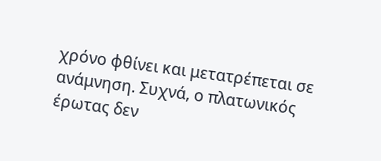χρόνο φθίνει και μετατρέπεται σε
ανάμνηση. Συχνά, ο πλατωνικός έρωτας δεν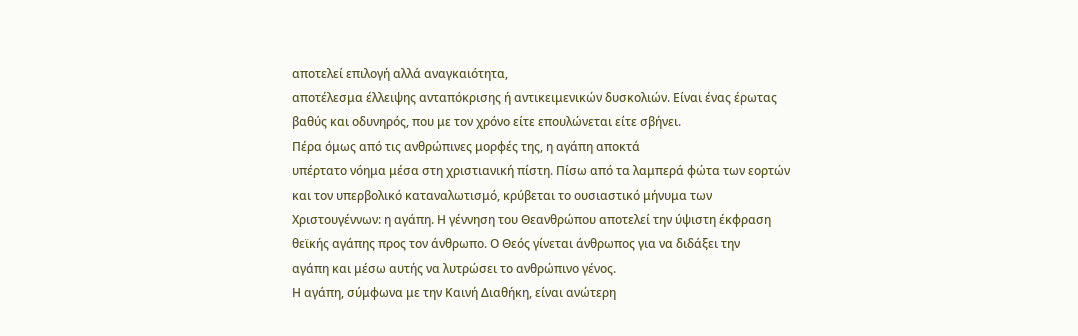αποτελεί επιλογή αλλά αναγκαιότητα,
αποτέλεσμα έλλειψης ανταπόκρισης ή αντικειμενικών δυσκολιών. Είναι ένας έρωτας
βαθύς και οδυνηρός, που με τον χρόνο είτε επουλώνεται είτε σβήνει.
Πέρα όμως από τις ανθρώπινες μορφές της, η αγάπη αποκτά
υπέρτατο νόημα μέσα στη χριστιανική πίστη. Πίσω από τα λαμπερά φώτα των εορτών
και τον υπερβολικό καταναλωτισμό, κρύβεται το ουσιαστικό μήνυμα των
Χριστουγέννων: η αγάπη. Η γέννηση του Θεανθρώπου αποτελεί την ύψιστη έκφραση
θεϊκής αγάπης προς τον άνθρωπο. Ο Θεός γίνεται άνθρωπος για να διδάξει την
αγάπη και μέσω αυτής να λυτρώσει το ανθρώπινο γένος.
Η αγάπη, σύμφωνα με την Καινή Διαθήκη, είναι ανώτερη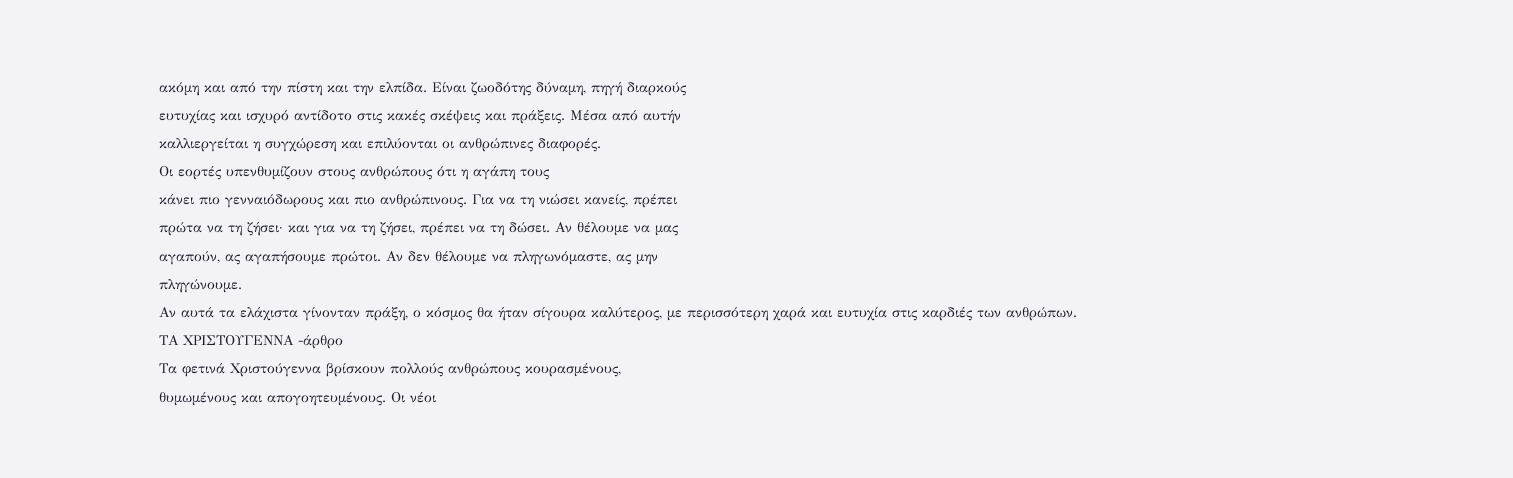ακόμη και από την πίστη και την ελπίδα. Είναι ζωοδότης δύναμη, πηγή διαρκούς
ευτυχίας και ισχυρό αντίδοτο στις κακές σκέψεις και πράξεις. Μέσα από αυτήν
καλλιεργείται η συγχώρεση και επιλύονται οι ανθρώπινες διαφορές.
Οι εορτές υπενθυμίζουν στους ανθρώπους ότι η αγάπη τους
κάνει πιο γενναιόδωρους και πιο ανθρώπινους. Για να τη νιώσει κανείς, πρέπει
πρώτα να τη ζήσει· και για να τη ζήσει, πρέπει να τη δώσει. Αν θέλουμε να μας
αγαπούν, ας αγαπήσουμε πρώτοι. Αν δεν θέλουμε να πληγωνόμαστε, ας μην
πληγώνουμε.
Αν αυτά τα ελάχιστα γίνονταν πράξη, ο κόσμος θα ήταν σίγουρα καλύτερος, με περισσότερη χαρά και ευτυχία στις καρδιές των ανθρώπων.
ΤΑ ΧΡΙΣΤΟΥΓΕΝΝΑ -άρθρο
Τα φετινά Χριστούγεννα βρίσκουν πολλούς ανθρώπους κουρασμένους,
θυμωμένους και απογοητευμένους. Οι νέοι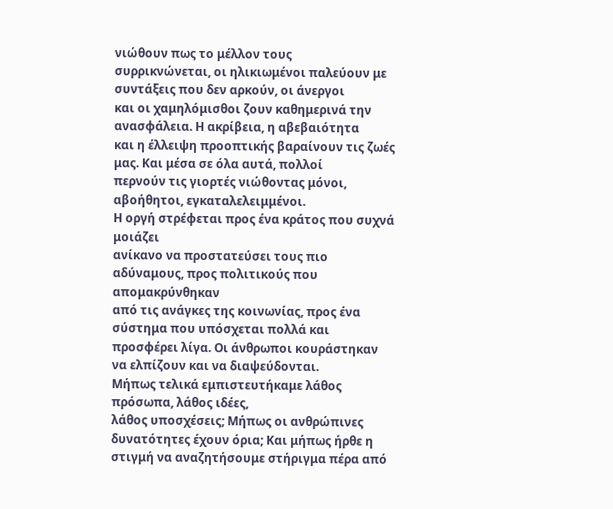νιώθουν πως το μέλλον τους
συρρικνώνεται, οι ηλικιωμένοι παλεύουν με συντάξεις που δεν αρκούν, οι άνεργοι
και οι χαμηλόμισθοι ζουν καθημερινά την ανασφάλεια. Η ακρίβεια, η αβεβαιότητα
και η έλλειψη προοπτικής βαραίνουν τις ζωές μας. Και μέσα σε όλα αυτά, πολλοί
περνούν τις γιορτές νιώθοντας μόνοι, αβοήθητοι, εγκαταλελειμμένοι.
Η οργή στρέφεται προς ένα κράτος που συχνά μοιάζει
ανίκανο να προστατεύσει τους πιο αδύναμους, προς πολιτικούς που απομακρύνθηκαν
από τις ανάγκες της κοινωνίας, προς ένα σύστημα που υπόσχεται πολλά και
προσφέρει λίγα. Οι άνθρωποι κουράστηκαν να ελπίζουν και να διαψεύδονται.
Μήπως τελικά εμπιστευτήκαμε λάθος πρόσωπα, λάθος ιδέες,
λάθος υποσχέσεις; Μήπως οι ανθρώπινες δυνατότητες έχουν όρια; Και μήπως ήρθε η
στιγμή να αναζητήσουμε στήριγμα πέρα από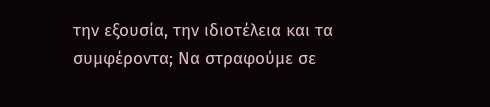την εξουσία, την ιδιοτέλεια και τα
συμφέροντα; Να στραφούμε σε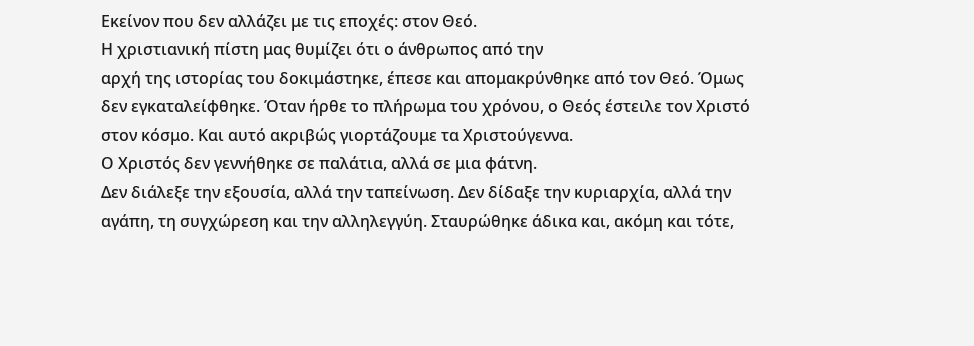Εκείνον που δεν αλλάζει με τις εποχές: στον Θεό.
Η χριστιανική πίστη μας θυμίζει ότι ο άνθρωπος από την
αρχή της ιστορίας του δοκιμάστηκε, έπεσε και απομακρύνθηκε από τον Θεό. Όμως
δεν εγκαταλείφθηκε. Όταν ήρθε το πλήρωμα του χρόνου, ο Θεός έστειλε τον Χριστό
στον κόσμο. Και αυτό ακριβώς γιορτάζουμε τα Χριστούγεννα.
Ο Χριστός δεν γεννήθηκε σε παλάτια, αλλά σε μια φάτνη.
Δεν διάλεξε την εξουσία, αλλά την ταπείνωση. Δεν δίδαξε την κυριαρχία, αλλά την
αγάπη, τη συγχώρεση και την αλληλεγγύη. Σταυρώθηκε άδικα και, ακόμη και τότε,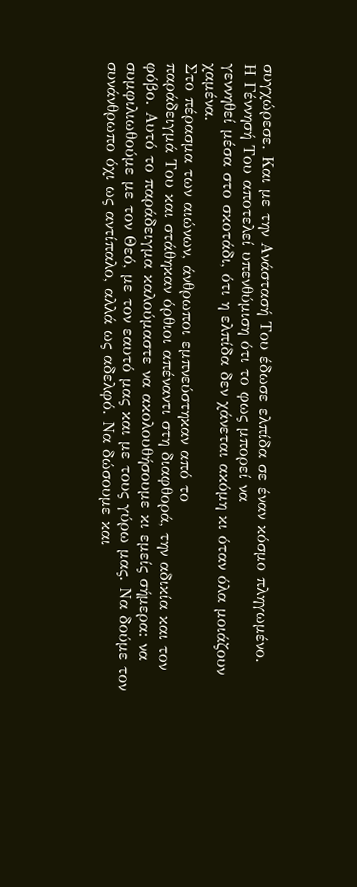συγχώρεσε. Και με την Ανάστασή Του έδωσε ελπίδα σε έναν κόσμο πληγωμένο.
Η Γέννησή Του αποτελεί υπενθύμιση ότι το φως μπορεί να
γεννηθεί μέσα στο σκοτάδι, ότι η ελπίδα δεν χάνεται ακόμη κι όταν όλα μοιάζουν
χαμένα.
Στο πέρασμα των αιώνων, άνθρωποι εμπνεύστηκαν από το
παράδειγμά Του και στάθηκαν όρθιοι απέναντι στη διαφθορά, την αδικία και τον
φόβο. Αυτό το παράδειγμα καλούμαστε να ακολουθήσουμε κι εμείς σήμερα: να
συμφιλιωθούμε με τον Θεό, με τον εαυτό μας και με τους γύρω μας. Να δούμε τον
συνάνθρωπο όχι ως αντίπαλο, αλλά ως αδελφό. Να δώσουμε και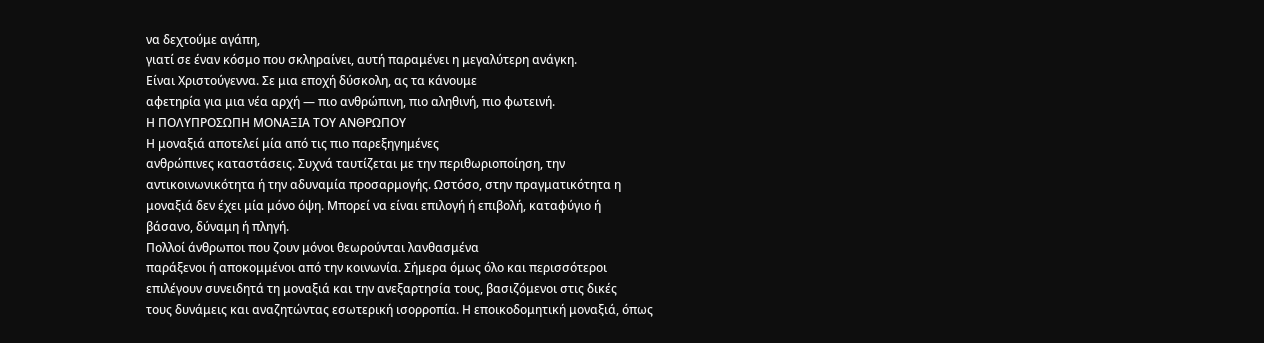να δεχτούμε αγάπη,
γιατί σε έναν κόσμο που σκληραίνει, αυτή παραμένει η μεγαλύτερη ανάγκη.
Είναι Χριστούγεννα. Σε μια εποχή δύσκολη, ας τα κάνουμε
αφετηρία για μια νέα αρχή — πιο ανθρώπινη, πιο αληθινή, πιο φωτεινή.
Η ΠΟΛΥΠΡΟΣΩΠΗ ΜΟΝΑΞΙΑ ΤΟΥ ΑΝΘΡΩΠΟΥ
Η μοναξιά αποτελεί μία από τις πιο παρεξηγημένες
ανθρώπινες καταστάσεις. Συχνά ταυτίζεται με την περιθωριοποίηση, την
αντικοινωνικότητα ή την αδυναμία προσαρμογής. Ωστόσο, στην πραγματικότητα η
μοναξιά δεν έχει μία μόνο όψη. Μπορεί να είναι επιλογή ή επιβολή, καταφύγιο ή
βάσανο, δύναμη ή πληγή.
Πολλοί άνθρωποι που ζουν μόνοι θεωρούνται λανθασμένα
παράξενοι ή αποκομμένοι από την κοινωνία. Σήμερα όμως όλο και περισσότεροι
επιλέγουν συνειδητά τη μοναξιά και την ανεξαρτησία τους, βασιζόμενοι στις δικές
τους δυνάμεις και αναζητώντας εσωτερική ισορροπία. Η εποικοδομητική μοναξιά, όπως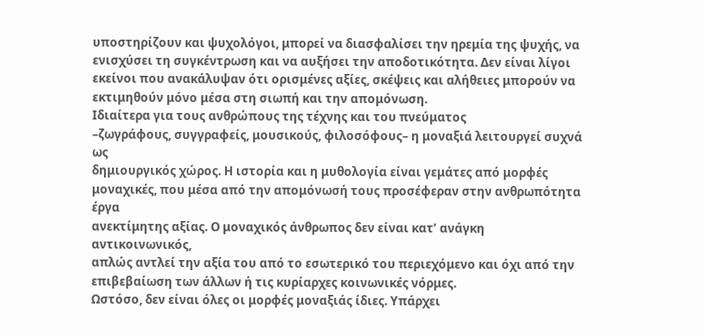υποστηρίζουν και ψυχολόγοι, μπορεί να διασφαλίσει την ηρεμία της ψυχής, να
ενισχύσει τη συγκέντρωση και να αυξήσει την αποδοτικότητα. Δεν είναι λίγοι
εκείνοι που ανακάλυψαν ότι ορισμένες αξίες, σκέψεις και αλήθειες μπορούν να
εκτιμηθούν μόνο μέσα στη σιωπή και την απομόνωση.
Ιδιαίτερα για τους ανθρώπους της τέχνης και του πνεύματος
–ζωγράφους, συγγραφείς, μουσικούς, φιλοσόφους– η μοναξιά λειτουργεί συχνά ως
δημιουργικός χώρος. Η ιστορία και η μυθολογία είναι γεμάτες από μορφές
μοναχικές, που μέσα από την απομόνωσή τους προσέφεραν στην ανθρωπότητα έργα
ανεκτίμητης αξίας. Ο μοναχικός άνθρωπος δεν είναι κατ’ ανάγκη αντικοινωνικός,
απλώς αντλεί την αξία του από το εσωτερικό του περιεχόμενο και όχι από την
επιβεβαίωση των άλλων ή τις κυρίαρχες κοινωνικές νόρμες.
Ωστόσο, δεν είναι όλες οι μορφές μοναξιάς ίδιες. Υπάρχει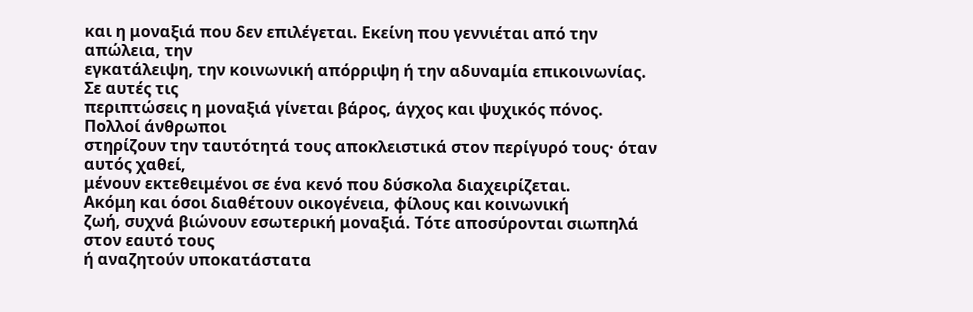και η μοναξιά που δεν επιλέγεται. Εκείνη που γεννιέται από την απώλεια, την
εγκατάλειψη, την κοινωνική απόρριψη ή την αδυναμία επικοινωνίας. Σε αυτές τις
περιπτώσεις η μοναξιά γίνεται βάρος, άγχος και ψυχικός πόνος. Πολλοί άνθρωποι
στηρίζουν την ταυτότητά τους αποκλειστικά στον περίγυρό τους· όταν αυτός χαθεί,
μένουν εκτεθειμένοι σε ένα κενό που δύσκολα διαχειρίζεται.
Ακόμη και όσοι διαθέτουν οικογένεια, φίλους και κοινωνική
ζωή, συχνά βιώνουν εσωτερική μοναξιά. Τότε αποσύρονται σιωπηλά στον εαυτό τους
ή αναζητούν υποκατάστατα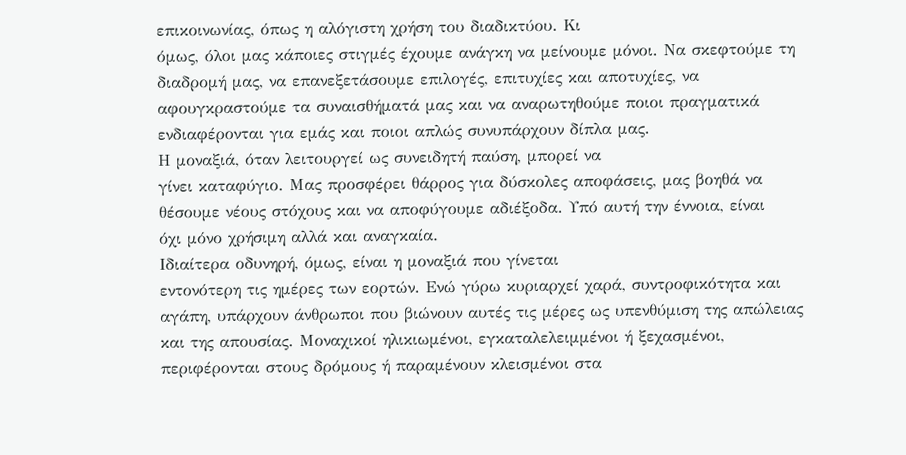επικοινωνίας, όπως η αλόγιστη χρήση του διαδικτύου. Κι
όμως, όλοι μας κάποιες στιγμές έχουμε ανάγκη να μείνουμε μόνοι. Να σκεφτούμε τη
διαδρομή μας, να επανεξετάσουμε επιλογές, επιτυχίες και αποτυχίες, να
αφουγκραστούμε τα συναισθήματά μας και να αναρωτηθούμε ποιοι πραγματικά
ενδιαφέρονται για εμάς και ποιοι απλώς συνυπάρχουν δίπλα μας.
Η μοναξιά, όταν λειτουργεί ως συνειδητή παύση, μπορεί να
γίνει καταφύγιο. Μας προσφέρει θάρρος για δύσκολες αποφάσεις, μας βοηθά να
θέσουμε νέους στόχους και να αποφύγουμε αδιέξοδα. Υπό αυτή την έννοια, είναι
όχι μόνο χρήσιμη αλλά και αναγκαία.
Ιδιαίτερα οδυνηρή, όμως, είναι η μοναξιά που γίνεται
εντονότερη τις ημέρες των εορτών. Ενώ γύρω κυριαρχεί χαρά, συντροφικότητα και
αγάπη, υπάρχουν άνθρωποι που βιώνουν αυτές τις μέρες ως υπενθύμιση της απώλειας
και της απουσίας. Μοναχικοί ηλικιωμένοι, εγκαταλελειμμένοι ή ξεχασμένοι,
περιφέρονται στους δρόμους ή παραμένουν κλεισμένοι στα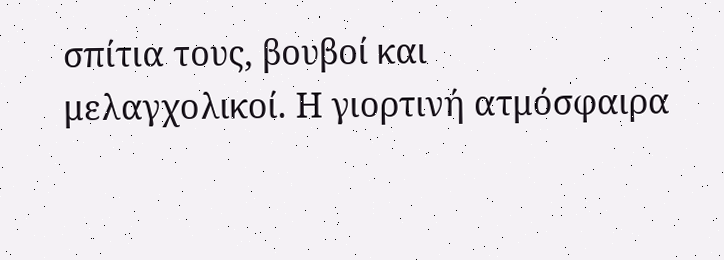σπίτια τους, βουβοί και
μελαγχολικοί. Η γιορτινή ατμόσφαιρα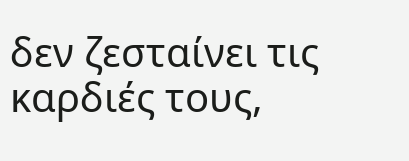δεν ζεσταίνει τις καρδιές τους,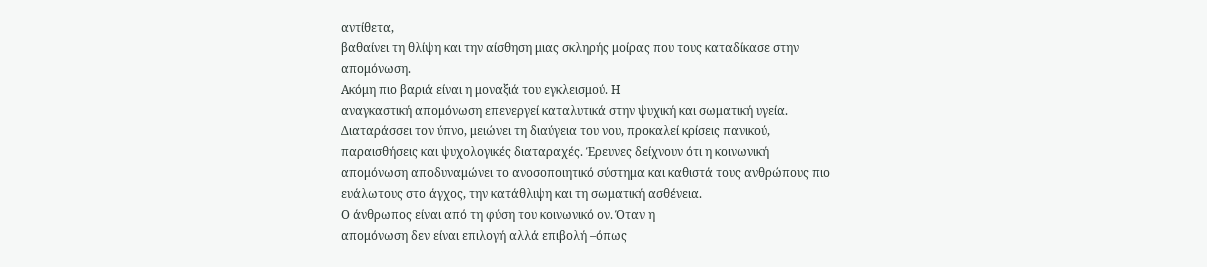αντίθετα,
βαθαίνει τη θλίψη και την αίσθηση μιας σκληρής μοίρας που τους καταδίκασε στην
απομόνωση.
Ακόμη πιο βαριά είναι η μοναξιά του εγκλεισμού. Η
αναγκαστική απομόνωση επενεργεί καταλυτικά στην ψυχική και σωματική υγεία.
Διαταράσσει τον ύπνο, μειώνει τη διαύγεια του νου, προκαλεί κρίσεις πανικού,
παραισθήσεις και ψυχολογικές διαταραχές. Έρευνες δείχνουν ότι η κοινωνική
απομόνωση αποδυναμώνει το ανοσοποιητικό σύστημα και καθιστά τους ανθρώπους πιο
ευάλωτους στο άγχος, την κατάθλιψη και τη σωματική ασθένεια.
Ο άνθρωπος είναι από τη φύση του κοινωνικό ον. Όταν η
απομόνωση δεν είναι επιλογή αλλά επιβολή –όπως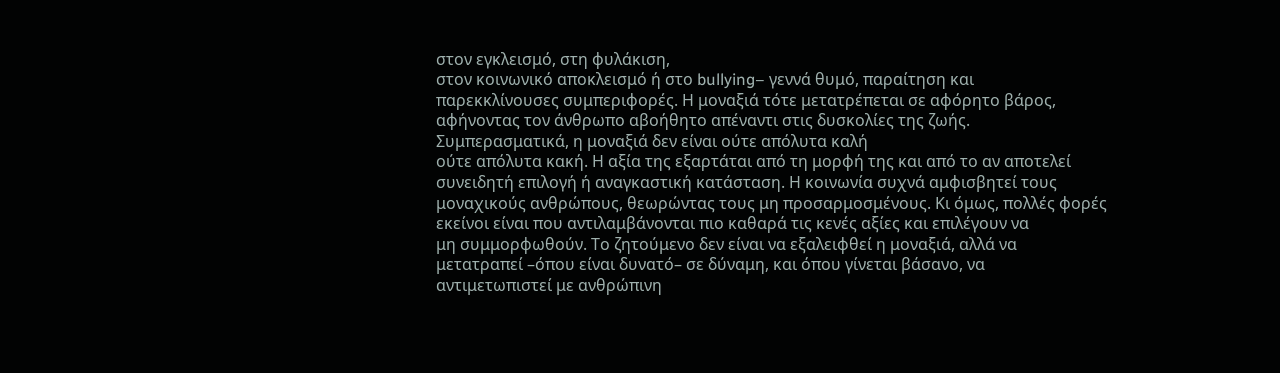στον εγκλεισμό, στη φυλάκιση,
στον κοινωνικό αποκλεισμό ή στο bullying– γεννά θυμό, παραίτηση και
παρεκκλίνουσες συμπεριφορές. Η μοναξιά τότε μετατρέπεται σε αφόρητο βάρος,
αφήνοντας τον άνθρωπο αβοήθητο απέναντι στις δυσκολίες της ζωής.
Συμπερασματικά, η μοναξιά δεν είναι ούτε απόλυτα καλή
ούτε απόλυτα κακή. Η αξία της εξαρτάται από τη μορφή της και από το αν αποτελεί
συνειδητή επιλογή ή αναγκαστική κατάσταση. Η κοινωνία συχνά αμφισβητεί τους
μοναχικούς ανθρώπους, θεωρώντας τους μη προσαρμοσμένους. Κι όμως, πολλές φορές
εκείνοι είναι που αντιλαμβάνονται πιο καθαρά τις κενές αξίες και επιλέγουν να
μη συμμορφωθούν. Το ζητούμενο δεν είναι να εξαλειφθεί η μοναξιά, αλλά να
μετατραπεί –όπου είναι δυνατό– σε δύναμη, και όπου γίνεται βάσανο, να
αντιμετωπιστεί με ανθρώπινη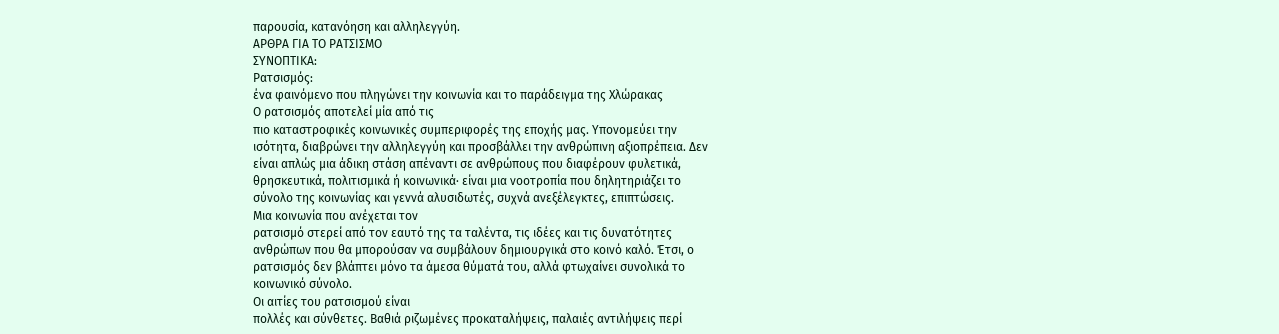παρουσία, κατανόηση και αλληλεγγύη.
ΑΡΘΡΑ ΓΙΑ ΤΟ ΡΑΤΣΙΣΜΟ
ΣΥΝΟΠΤΙΚΑ:
Ρατσισμός:
ένα φαινόμενο που πληγώνει την κοινωνία και το παράδειγμα της Χλώρακας
Ο ρατσισμός αποτελεί μία από τις
πιο καταστροφικές κοινωνικές συμπεριφορές της εποχής μας. Υπονομεύει την
ισότητα, διαβρώνει την αλληλεγγύη και προσβάλλει την ανθρώπινη αξιοπρέπεια. Δεν
είναι απλώς μια άδικη στάση απέναντι σε ανθρώπους που διαφέρουν φυλετικά,
θρησκευτικά, πολιτισμικά ή κοινωνικά· είναι μια νοοτροπία που δηλητηριάζει το
σύνολο της κοινωνίας και γεννά αλυσιδωτές, συχνά ανεξέλεγκτες, επιπτώσεις.
Μια κοινωνία που ανέχεται τον
ρατσισμό στερεί από τον εαυτό της τα ταλέντα, τις ιδέες και τις δυνατότητες
ανθρώπων που θα μπορούσαν να συμβάλουν δημιουργικά στο κοινό καλό. Έτσι, ο
ρατσισμός δεν βλάπτει μόνο τα άμεσα θύματά του, αλλά φτωχαίνει συνολικά το
κοινωνικό σύνολο.
Οι αιτίες του ρατσισμού είναι
πολλές και σύνθετες. Βαθιά ριζωμένες προκαταλήψεις, παλαιές αντιλήψεις περί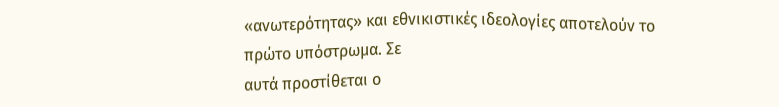«ανωτερότητας» και εθνικιστικές ιδεολογίες αποτελούν το πρώτο υπόστρωμα. Σε
αυτά προστίθεται ο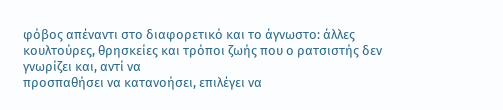φόβος απέναντι στο διαφορετικό και το άγνωστο: άλλες
κουλτούρες, θρησκείες και τρόποι ζωής που ο ρατσιστής δεν γνωρίζει και, αντί να
προσπαθήσει να κατανοήσει, επιλέγει να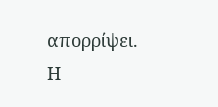απορρίψει.
Η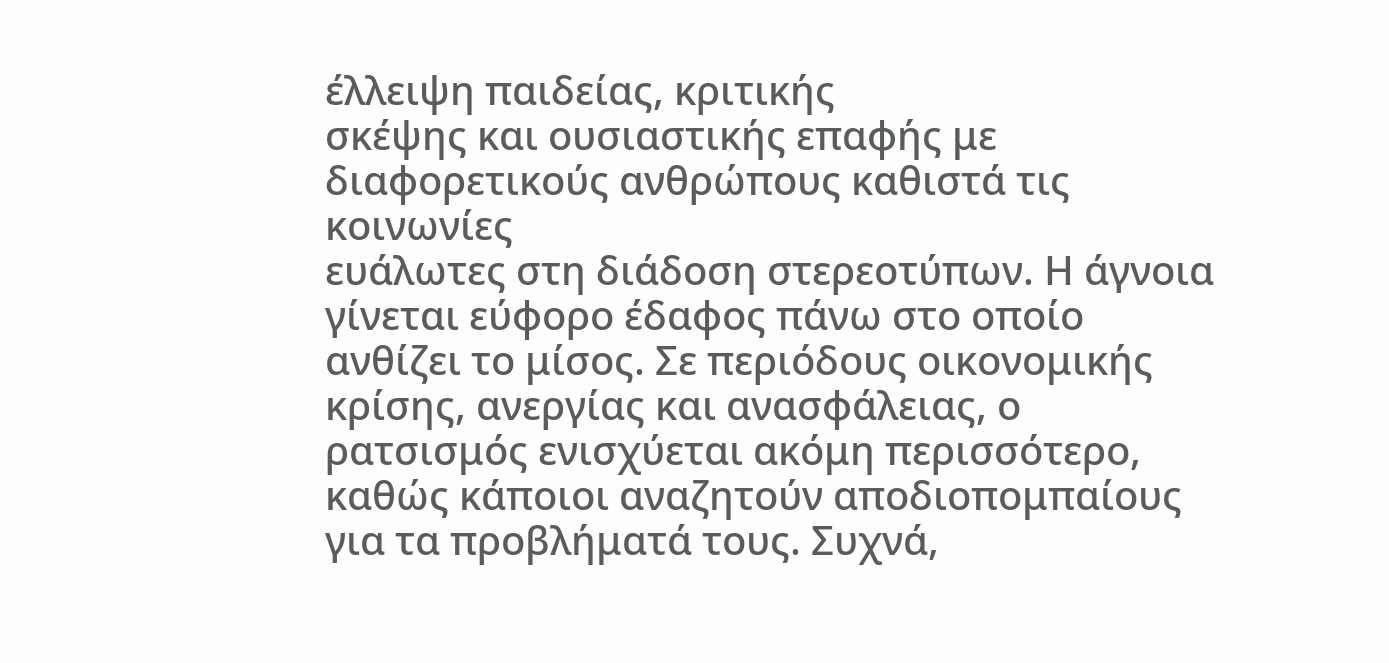έλλειψη παιδείας, κριτικής
σκέψης και ουσιαστικής επαφής με διαφορετικούς ανθρώπους καθιστά τις κοινωνίες
ευάλωτες στη διάδοση στερεοτύπων. Η άγνοια γίνεται εύφορο έδαφος πάνω στο οποίο
ανθίζει το μίσος. Σε περιόδους οικονομικής κρίσης, ανεργίας και ανασφάλειας, ο
ρατσισμός ενισχύεται ακόμη περισσότερο, καθώς κάποιοι αναζητούν αποδιοπομπαίους
για τα προβλήματά τους. Συχνά,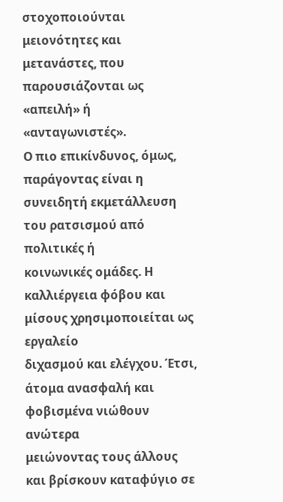στοχοποιούνται μειονότητες και μετανάστες, που
παρουσιάζονται ως «απειλή» ή «ανταγωνιστές».
Ο πιο επικίνδυνος, όμως,
παράγοντας είναι η συνειδητή εκμετάλλευση του ρατσισμού από πολιτικές ή
κοινωνικές ομάδες. Η καλλιέργεια φόβου και μίσους χρησιμοποιείται ως εργαλείο
διχασμού και ελέγχου. Έτσι, άτομα ανασφαλή και φοβισμένα νιώθουν ανώτερα
μειώνοντας τους άλλους και βρίσκουν καταφύγιο σε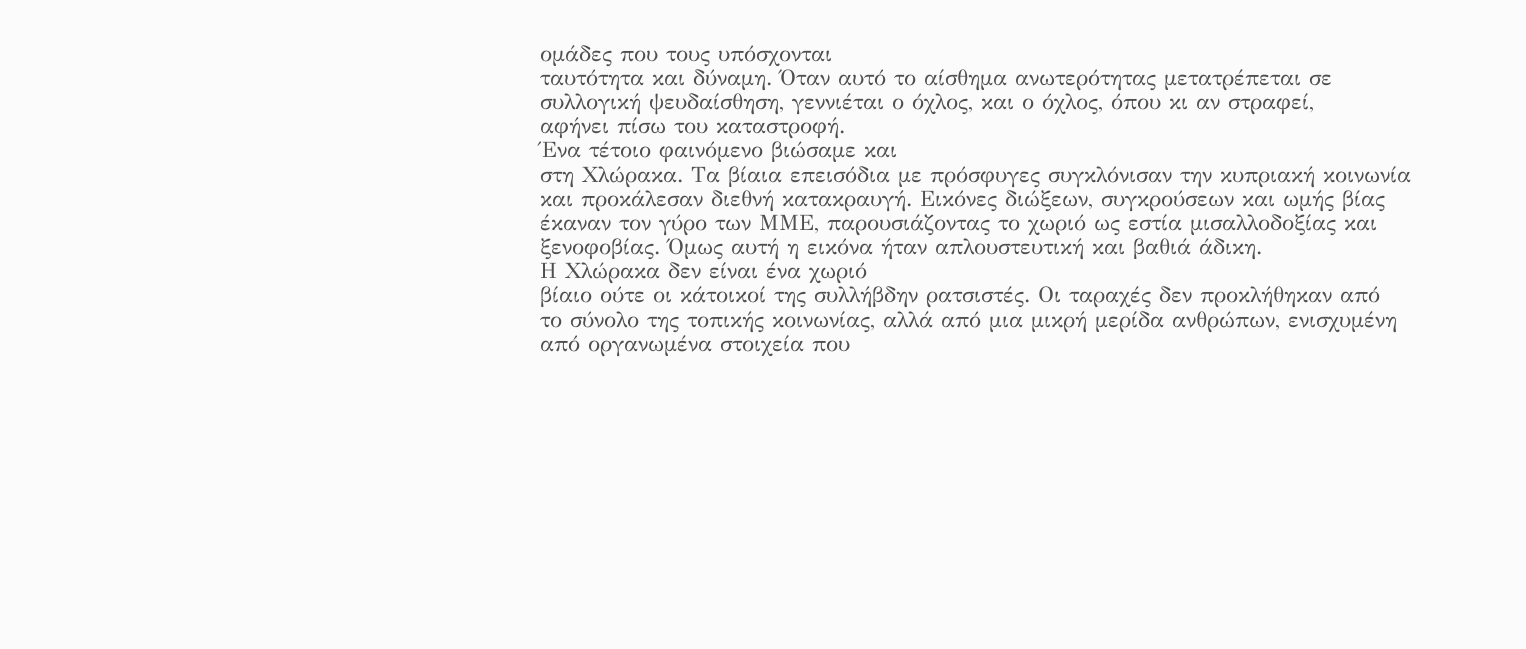ομάδες που τους υπόσχονται
ταυτότητα και δύναμη. Όταν αυτό το αίσθημα ανωτερότητας μετατρέπεται σε
συλλογική ψευδαίσθηση, γεννιέται ο όχλος, και ο όχλος, όπου κι αν στραφεί,
αφήνει πίσω του καταστροφή.
Ένα τέτοιο φαινόμενο βιώσαμε και
στη Χλώρακα. Τα βίαια επεισόδια με πρόσφυγες συγκλόνισαν την κυπριακή κοινωνία
και προκάλεσαν διεθνή κατακραυγή. Εικόνες διώξεων, συγκρούσεων και ωμής βίας
έκαναν τον γύρο των ΜΜΕ, παρουσιάζοντας το χωριό ως εστία μισαλλοδοξίας και
ξενοφοβίας. Όμως αυτή η εικόνα ήταν απλουστευτική και βαθιά άδικη.
Η Χλώρακα δεν είναι ένα χωριό
βίαιο ούτε οι κάτοικοί της συλλήβδην ρατσιστές. Οι ταραχές δεν προκλήθηκαν από
το σύνολο της τοπικής κοινωνίας, αλλά από μια μικρή μερίδα ανθρώπων, ενισχυμένη
από οργανωμένα στοιχεία που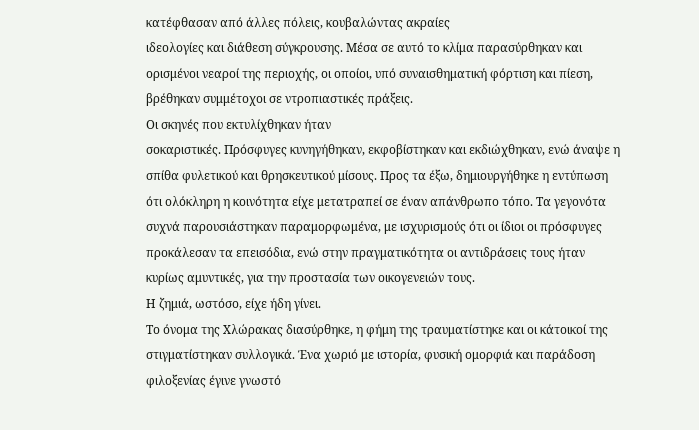κατέφθασαν από άλλες πόλεις, κουβαλώντας ακραίες
ιδεολογίες και διάθεση σύγκρουσης. Μέσα σε αυτό το κλίμα παρασύρθηκαν και
ορισμένοι νεαροί της περιοχής, οι οποίοι, υπό συναισθηματική φόρτιση και πίεση,
βρέθηκαν συμμέτοχοι σε ντροπιαστικές πράξεις.
Οι σκηνές που εκτυλίχθηκαν ήταν
σοκαριστικές. Πρόσφυγες κυνηγήθηκαν, εκφοβίστηκαν και εκδιώχθηκαν, ενώ άναψε η
σπίθα φυλετικού και θρησκευτικού μίσους. Προς τα έξω, δημιουργήθηκε η εντύπωση
ότι ολόκληρη η κοινότητα είχε μετατραπεί σε έναν απάνθρωπο τόπο. Τα γεγονότα
συχνά παρουσιάστηκαν παραμορφωμένα, με ισχυρισμούς ότι οι ίδιοι οι πρόσφυγες
προκάλεσαν τα επεισόδια, ενώ στην πραγματικότητα οι αντιδράσεις τους ήταν
κυρίως αμυντικές, για την προστασία των οικογενειών τους.
Η ζημιά, ωστόσο, είχε ήδη γίνει.
Το όνομα της Χλώρακας διασύρθηκε, η φήμη της τραυματίστηκε και οι κάτοικοί της
στιγματίστηκαν συλλογικά. Ένα χωριό με ιστορία, φυσική ομορφιά και παράδοση
φιλοξενίας έγινε γνωστό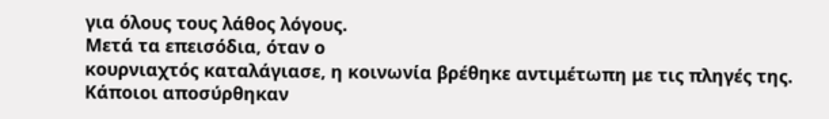για όλους τους λάθος λόγους.
Μετά τα επεισόδια, όταν ο
κουρνιαχτός καταλάγιασε, η κοινωνία βρέθηκε αντιμέτωπη με τις πληγές της.
Κάποιοι αποσύρθηκαν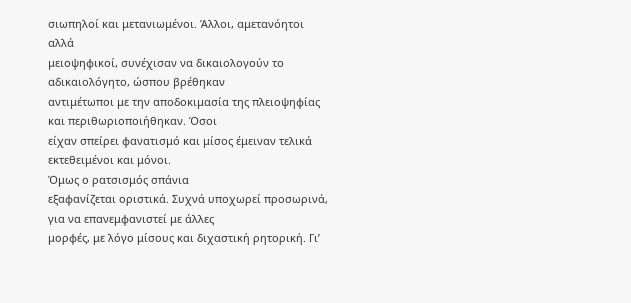σιωπηλοί και μετανιωμένοι. Άλλοι, αμετανόητοι αλλά
μειοψηφικοί, συνέχισαν να δικαιολογούν το αδικαιολόγητο, ώσπου βρέθηκαν
αντιμέτωποι με την αποδοκιμασία της πλειοψηφίας και περιθωριοποιήθηκαν. Όσοι
είχαν σπείρει φανατισμό και μίσος έμειναν τελικά εκτεθειμένοι και μόνοι.
Όμως ο ρατσισμός σπάνια
εξαφανίζεται οριστικά. Συχνά υποχωρεί προσωρινά, για να επανεμφανιστεί με άλλες
μορφές, με λόγο μίσους και διχαστική ρητορική. Γι’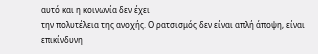αυτό και η κοινωνία δεν έχει
την πολυτέλεια της ανοχής. Ο ρατσισμός δεν είναι απλή άποψη, είναι επικίνδυνη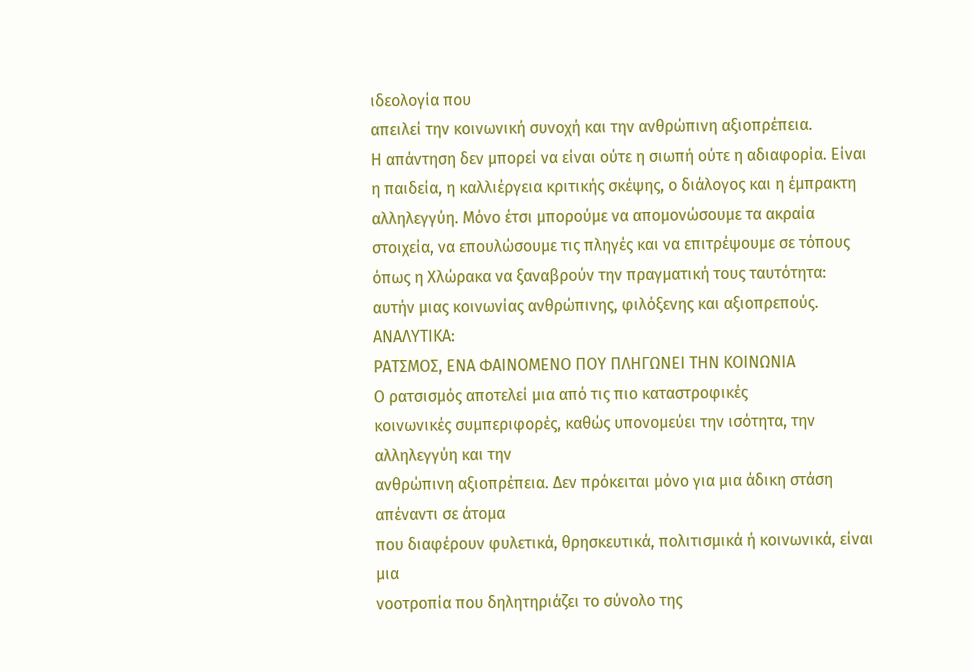ιδεολογία που
απειλεί την κοινωνική συνοχή και την ανθρώπινη αξιοπρέπεια.
Η απάντηση δεν μπορεί να είναι ούτε η σιωπή ούτε η αδιαφορία. Είναι η παιδεία, η καλλιέργεια κριτικής σκέψης, ο διάλογος και η έμπρακτη αλληλεγγύη. Μόνο έτσι μπορούμε να απομονώσουμε τα ακραία στοιχεία, να επουλώσουμε τις πληγές και να επιτρέψουμε σε τόπους όπως η Χλώρακα να ξαναβρούν την πραγματική τους ταυτότητα: αυτήν μιας κοινωνίας ανθρώπινης, φιλόξενης και αξιοπρεπούς.
ΑΝΑΛΥΤΙΚΑ:
ΡΑΤΣΜΟΣ, ΕΝΑ ΦΑΙΝΟΜΕΝΟ ΠΟΥ ΠΛΗΓΩΝΕΙ ΤΗΝ ΚΟΙΝΩΝΙΑ
Ο ρατσισμός αποτελεί μια από τις πιο καταστροφικές
κοινωνικές συμπεριφορές, καθώς υπονομεύει την ισότητα, την αλληλεγγύη και την
ανθρώπινη αξιοπρέπεια. Δεν πρόκειται μόνο για μια άδικη στάση απέναντι σε άτομα
που διαφέρουν φυλετικά, θρησκευτικά, πολιτισμικά ή κοινωνικά, είναι μια
νοοτροπία που δηλητηριάζει το σύνολο της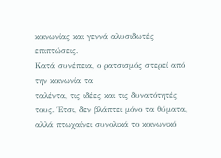κοινωνίας και γεννά αλυσιδωτές
επιπτώσεις.
Κατά συνέπεια, ο ρατσισμός στερεί από την κοινωνία τα
ταλέντα, τις ιδέες και τις δυνατότητές τους. Έτσι, δεν βλάπτει μόνο τα θύματα,
αλλά πτωχαίνει συνολικά το κοινωνικό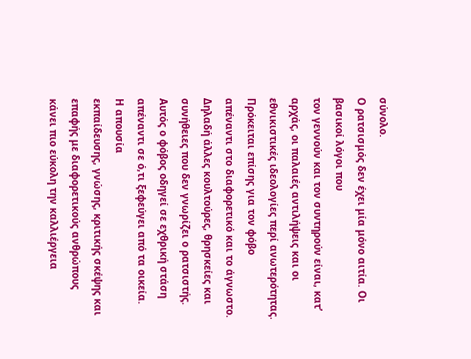σύνολο.
Ο ρατσισμός δεν έχει μία μόνο αιτία. Οι βασικοί λόγοι που
τον γεννούν και τον συντηρούν είναι, κατ’ αρχάς, οι παλαιές αντιλήψεις και οι
εθνικιστικές ιδεολογίες περί ανωτερότητας. Πρόκειται επίσης για τον φόβο
απέναντι στο διαφορετικό και το άγνωστο. Δηλαδή άλλες κουλτούρες, θρησκείες και
συνήθειες που δεν γνωρίζει ο ρατσιστής. Αυτός ο φόβος οδηγεί σε εχθρική στάση
απέναντι σε ό,τι ξεφεύγει από τα οικεία.
Η απουσία
εκπαίδευσης, γνώσης, κριτικής σκέψης και επαφής με διαφορετικούς ανθρώπους
κάνει πιο εύκολη την καλλιέργεια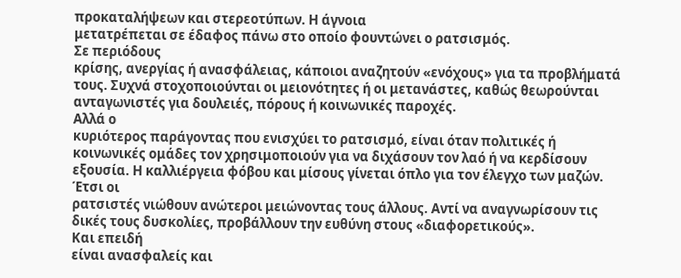προκαταλήψεων και στερεοτύπων. Η άγνοια
μετατρέπεται σε έδαφος πάνω στο οποίο φουντώνει ο ρατσισμός.
Σε περιόδους
κρίσης, ανεργίας ή ανασφάλειας, κάποιοι αναζητούν «ενόχους» για τα προβλήματά
τους. Συχνά στοχοποιούνται οι μειονότητες ή οι μετανάστες, καθώς θεωρούνται
ανταγωνιστές για δουλειές, πόρους ή κοινωνικές παροχές.
Αλλά ο
κυριότερος παράγοντας που ενισχύει το ρατσισμό, είναι όταν πολιτικές ή
κοινωνικές ομάδες τον χρησιμοποιούν για να διχάσουν τον λαό ή να κερδίσουν
εξουσία. Η καλλιέργεια φόβου και μίσους γίνεται όπλο για τον έλεγχο των μαζών.
Έτσι οι
ρατσιστές νιώθουν ανώτεροι μειώνοντας τους άλλους. Αντί να αναγνωρίσουν τις
δικές τους δυσκολίες, προβάλλουν την ευθύνη στους «διαφορετικούς».
Και επειδή
είναι ανασφαλείς και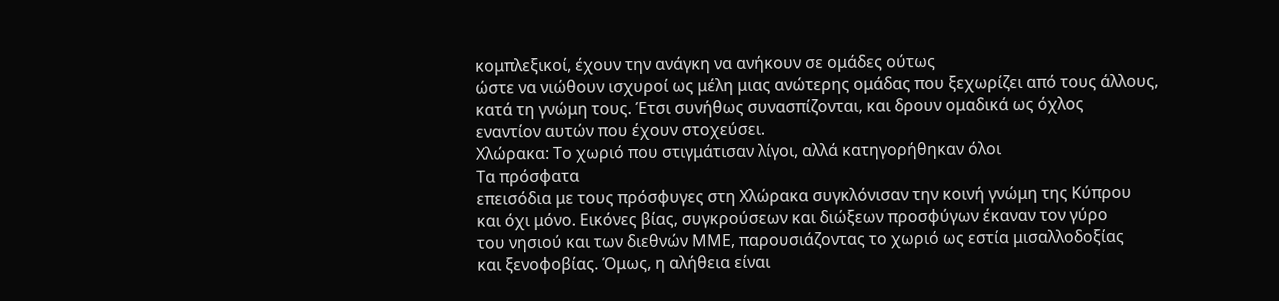κομπλεξικοί, έχουν την ανάγκη να ανήκουν σε ομάδες ούτως
ώστε να νιώθουν ισχυροί ως μέλη μιας ανώτερης ομάδας που ξεχωρίζει από τους άλλους,
κατά τη γνώμη τους. Έτσι συνήθως συνασπίζονται, και δρουν ομαδικά ως όχλος
εναντίον αυτών που έχουν στοχεύσει.
Χλώρακα: Το χωριό που στιγμάτισαν λίγοι, αλλά κατηγορήθηκαν όλοι
Τα πρόσφατα
επεισόδια με τους πρόσφυγες στη Χλώρακα συγκλόνισαν την κοινή γνώμη της Κύπρου
και όχι μόνο. Εικόνες βίας, συγκρούσεων και διώξεων προσφύγων έκαναν τον γύρο
του νησιού και των διεθνών ΜΜΕ, παρουσιάζοντας το χωριό ως εστία μισαλλοδοξίας
και ξενοφοβίας. Όμως, η αλήθεια είναι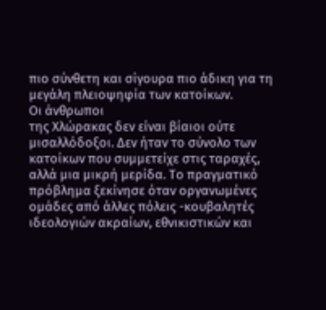πιο σύνθετη και σίγουρα πιο άδικη για τη
μεγάλη πλειοψηφία των κατοίκων.
Οι άνθρωποι
της Χλώρακας δεν είναι βίαιοι ούτε μισαλλόδοξοι. Δεν ήταν το σύνολο των
κατοίκων που συμμετείχε στις ταραχές, αλλά μια μικρή μερίδα. Το πραγματικό
πρόβλημα ξεκίνησε όταν οργανωμένες ομάδες από άλλες πόλεις -κουβαλητές
ιδεολογιών ακραίων, εθνικιστικών και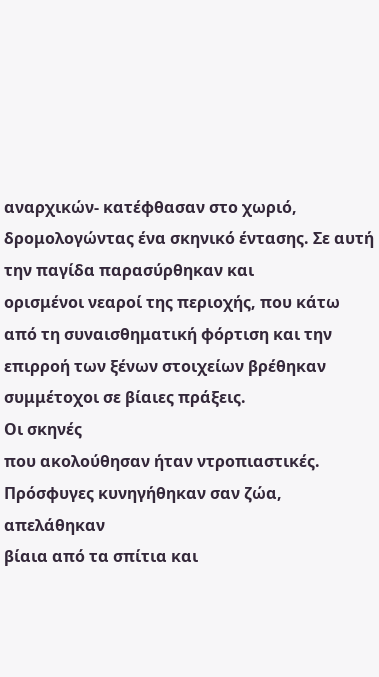αναρχικών- κατέφθασαν στο χωριό,
δρομολογώντας ένα σκηνικό έντασης. Σε αυτή την παγίδα παρασύρθηκαν και
ορισμένοι νεαροί της περιοχής, που κάτω από τη συναισθηματική φόρτιση και την
επιρροή των ξένων στοιχείων βρέθηκαν συμμέτοχοι σε βίαιες πράξεις.
Οι σκηνές
που ακολούθησαν ήταν ντροπιαστικές. Πρόσφυγες κυνηγήθηκαν σαν ζώα, απελάθηκαν
βίαια από τα σπίτια και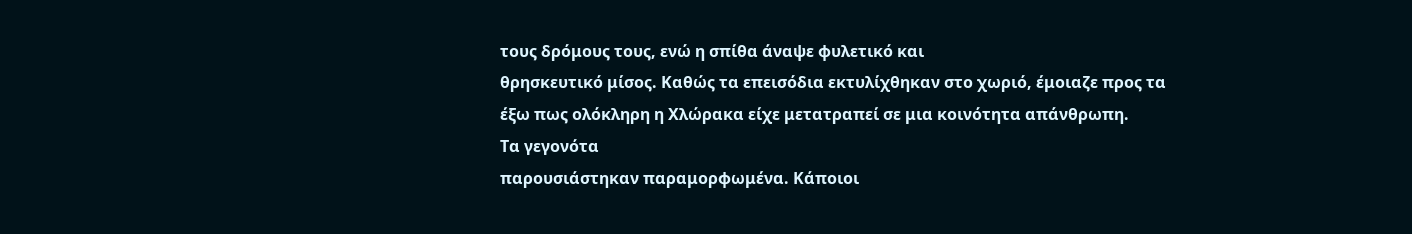τους δρόμους τους, ενώ η σπίθα άναψε φυλετικό και
θρησκευτικό μίσος. Καθώς τα επεισόδια εκτυλίχθηκαν στο χωριό, έμοιαζε προς τα
έξω πως ολόκληρη η Χλώρακα είχε μετατραπεί σε μια κοινότητα απάνθρωπη.
Τα γεγονότα
παρουσιάστηκαν παραμορφωμένα. Κάποιοι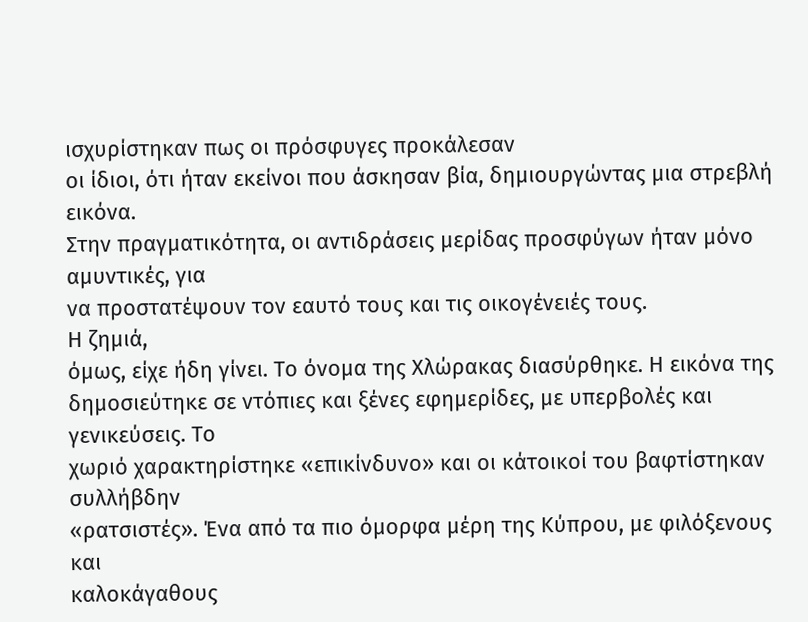ισχυρίστηκαν πως οι πρόσφυγες προκάλεσαν
οι ίδιοι, ότι ήταν εκείνοι που άσκησαν βία, δημιουργώντας μια στρεβλή εικόνα.
Στην πραγματικότητα, οι αντιδράσεις μερίδας προσφύγων ήταν μόνο αμυντικές, για
να προστατέψουν τον εαυτό τους και τις οικογένειές τους.
Η ζημιά,
όμως, είχε ήδη γίνει. Το όνομα της Χλώρακας διασύρθηκε. Η εικόνα της
δημοσιεύτηκε σε ντόπιες και ξένες εφημερίδες, με υπερβολές και γενικεύσεις. Το
χωριό χαρακτηρίστηκε «επικίνδυνο» και οι κάτοικοί του βαφτίστηκαν συλλήβδην
«ρατσιστές». Ένα από τα πιο όμορφα μέρη της Κύπρου, με φιλόξενους και
καλοκάγαθους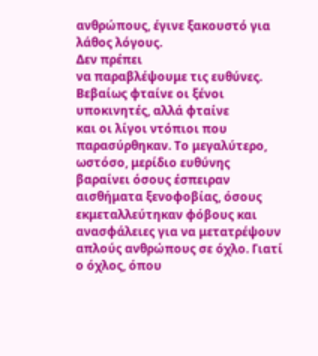ανθρώπους, έγινε ξακουστό για λάθος λόγους.
Δεν πρέπει
να παραβλέψουμε τις ευθύνες. Βεβαίως φταίνε οι ξένοι υποκινητές, αλλά φταίνε
και οι λίγοι ντόπιοι που παρασύρθηκαν. Το μεγαλύτερο, ωστόσο, μερίδιο ευθύνης
βαραίνει όσους έσπειραν αισθήματα ξενοφοβίας, όσους εκμεταλλεύτηκαν φόβους και
ανασφάλειες για να μετατρέψουν απλούς ανθρώπους σε όχλο. Γιατί ο όχλος, όπου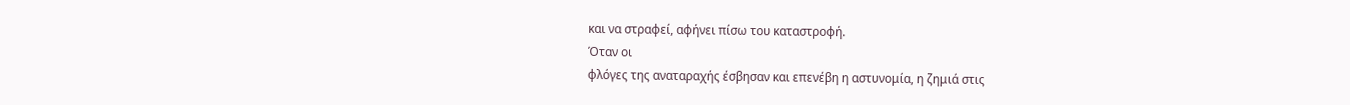και να στραφεί, αφήνει πίσω του καταστροφή.
Όταν οι
φλόγες της αναταραχής έσβησαν και επενέβη η αστυνομία, η ζημιά στις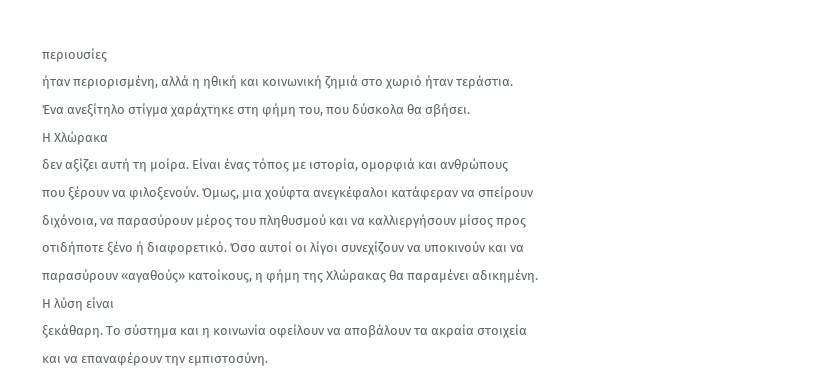περιουσίες
ήταν περιορισμένη, αλλά η ηθική και κοινωνική ζημιά στο χωριό ήταν τεράστια.
Ένα ανεξίτηλο στίγμα χαράχτηκε στη φήμη του, που δύσκολα θα σβήσει.
Η Χλώρακα
δεν αξίζει αυτή τη μοίρα. Είναι ένας τόπος με ιστορία, ομορφιά και ανθρώπους
που ξέρουν να φιλοξενούν. Όμως, μια χούφτα ανεγκέφαλοι κατάφεραν να σπείρουν
διχόνοια, να παρασύρουν μέρος του πληθυσμού και να καλλιεργήσουν μίσος προς
οτιδήποτε ξένο ή διαφορετικό. Όσο αυτοί οι λίγοι συνεχίζουν να υποκινούν και να
παρασύρουν «αγαθούς» κατοίκους, η φήμη της Χλώρακας θα παραμένει αδικημένη.
Η λύση είναι
ξεκάθαρη. Το σύστημα και η κοινωνία οφείλουν να αποβάλουν τα ακραία στοιχεία
και να επαναφέρουν την εμπιστοσύνη.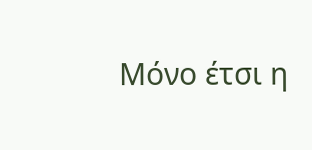Μόνο έτσι η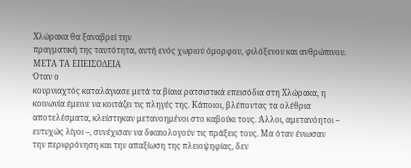Χλώρακα θα ξαναβρεί την
πραγματική της ταυτότητα, αυτή ενός χωριού όμορφου, φιλόξενου και ανθρώπινου.
ΜΕΤΑ ΤΑ ΕΠΕΙΣΟΔΕΙΑ
Όταν ο
κουρνιαχτός καταλάγιασε μετά τα βίαια ρατσιστικά επεισόδια στη Χλώρακα, η
κοινωνία έμεινε να κοιτάζει τις πληγές της. Κάποιοι, βλέποντας τα ολέθρια
αποτελέσματα, κλείστηκαν μετανοημένοι στο καβούκι τους. Άλλοι, αμετανόητοι –
ευτυχώς λίγοι –, συνέχισαν να δικαιολογούν τις πράξεις τους. Μα όταν ένιωσαν
την περιφρόνηση και την απαξίωση της πλειοψηφίας, δεν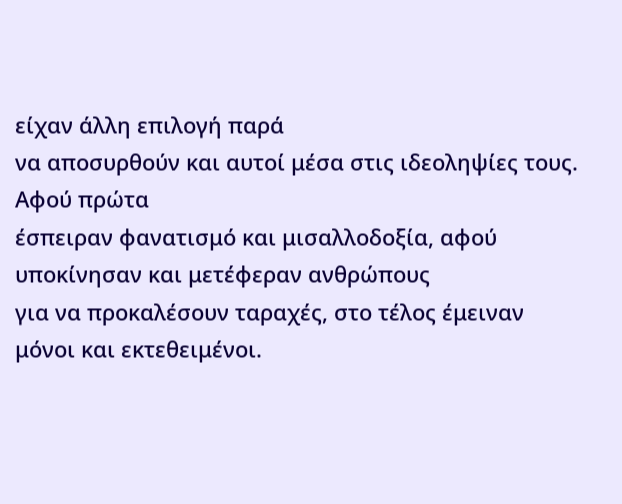είχαν άλλη επιλογή παρά
να αποσυρθούν και αυτοί μέσα στις ιδεοληψίες τους.
Αφού πρώτα
έσπειραν φανατισμό και μισαλλοδοξία, αφού υποκίνησαν και μετέφεραν ανθρώπους
για να προκαλέσουν ταραχές, στο τέλος έμειναν μόνοι και εκτεθειμένοι.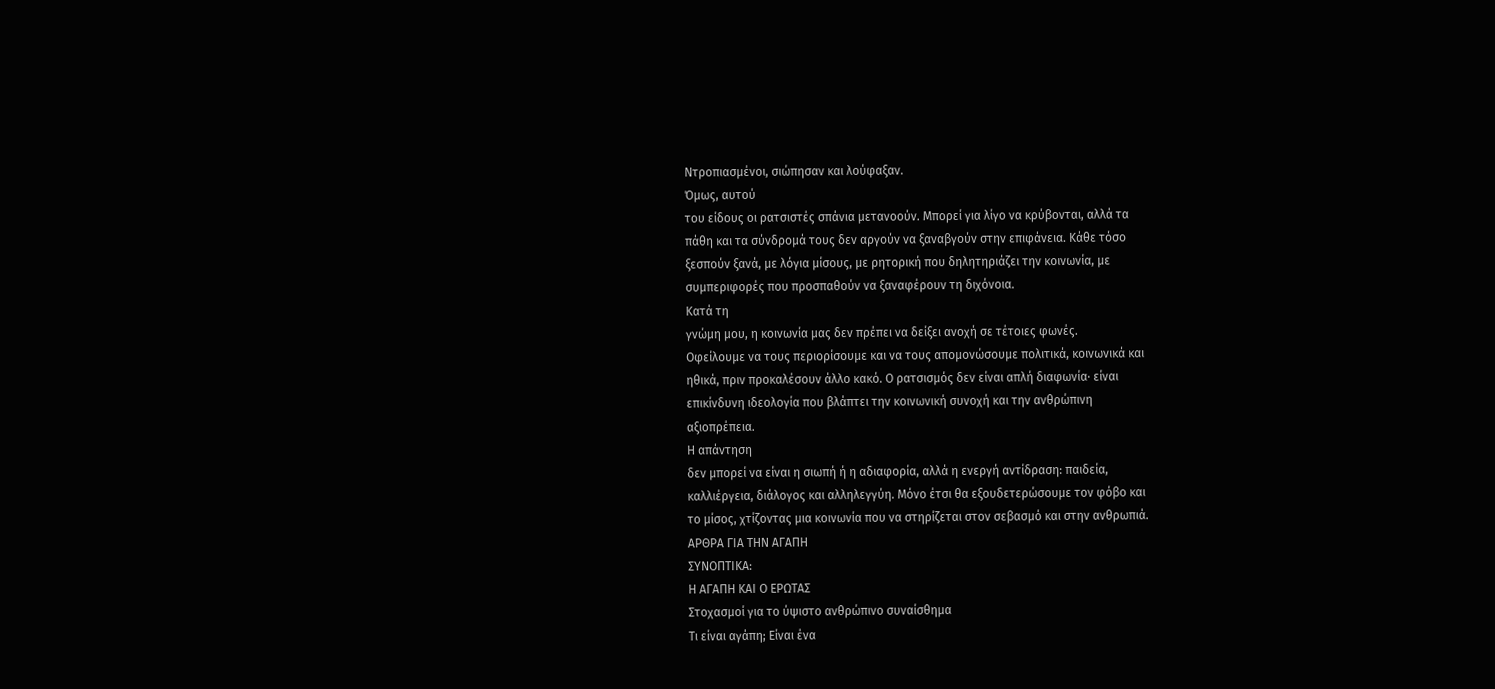Ντροπιασμένοι, σιώπησαν και λούφαξαν.
Όμως, αυτού
του είδους οι ρατσιστές σπάνια μετανοούν. Μπορεί για λίγο να κρύβονται, αλλά τα
πάθη και τα σύνδρομά τους δεν αργούν να ξαναβγούν στην επιφάνεια. Κάθε τόσο
ξεσπούν ξανά, με λόγια μίσους, με ρητορική που δηλητηριάζει την κοινωνία, με
συμπεριφορές που προσπαθούν να ξαναφέρουν τη διχόνοια.
Κατά τη
γνώμη μου, η κοινωνία μας δεν πρέπει να δείξει ανοχή σε τέτοιες φωνές.
Οφείλουμε να τους περιορίσουμε και να τους απομονώσουμε πολιτικά, κοινωνικά και
ηθικά, πριν προκαλέσουν άλλο κακό. Ο ρατσισμός δεν είναι απλή διαφωνία· είναι
επικίνδυνη ιδεολογία που βλάπτει την κοινωνική συνοχή και την ανθρώπινη
αξιοπρέπεια.
Η απάντηση
δεν μπορεί να είναι η σιωπή ή η αδιαφορία, αλλά η ενεργή αντίδραση: παιδεία,
καλλιέργεια, διάλογος και αλληλεγγύη. Μόνο έτσι θα εξουδετερώσουμε τον φόβο και
το μίσος, χτίζοντας μια κοινωνία που να στηρίζεται στον σεβασμό και στην ανθρωπιά.
ΑΡΘΡΑ ΓΙΑ ΤΗΝ ΑΓΑΠΗ
ΣΥΝΟΠΤΙΚΑ:
Η ΑΓΑΠΗ ΚΑΙ Ο ΕΡΩΤΑΣ
Στοχασμοί για το ύψιστο ανθρώπινο συναίσθημα
Τι είναι αγάπη; Είναι ένα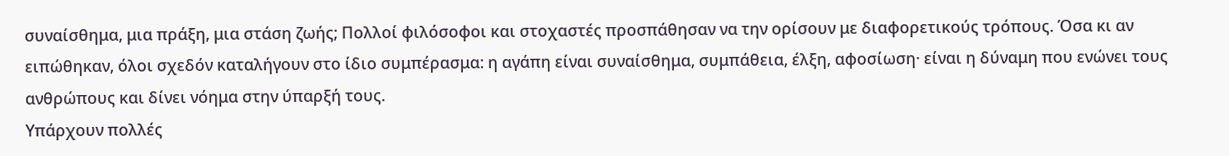συναίσθημα, μια πράξη, μια στάση ζωής; Πολλοί φιλόσοφοι και στοχαστές προσπάθησαν να την ορίσουν με διαφορετικούς τρόπους. Όσα κι αν ειπώθηκαν, όλοι σχεδόν καταλήγουν στο ίδιο συμπέρασμα: η αγάπη είναι συναίσθημα, συμπάθεια, έλξη, αφοσίωση· είναι η δύναμη που ενώνει τους ανθρώπους και δίνει νόημα στην ύπαρξή τους.
Υπάρχουν πολλές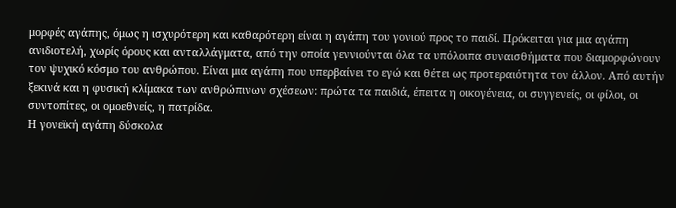μορφές αγάπης, όμως η ισχυρότερη και καθαρότερη είναι η αγάπη του γονιού προς το παιδί. Πρόκειται για μια αγάπη ανιδιοτελή, χωρίς όρους και ανταλλάγματα, από την οποία γεννιούνται όλα τα υπόλοιπα συναισθήματα που διαμορφώνουν τον ψυχικό κόσμο του ανθρώπου. Είναι μια αγάπη που υπερβαίνει το εγώ και θέτει ως προτεραιότητα τον άλλον. Από αυτήν ξεκινά και η φυσική κλίμακα των ανθρώπινων σχέσεων: πρώτα τα παιδιά, έπειτα η οικογένεια, οι συγγενείς, οι φίλοι, οι συντοπίτες, οι ομοεθνείς, η πατρίδα.
Η γονεϊκή αγάπη δύσκολα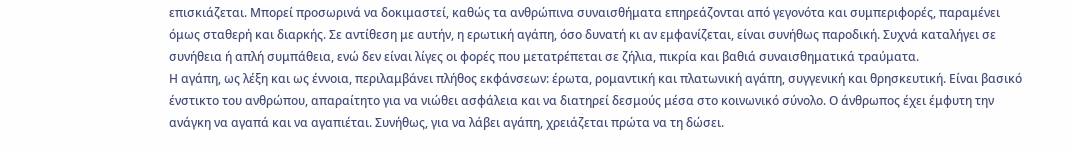επισκιάζεται. Μπορεί προσωρινά να δοκιμαστεί, καθώς τα ανθρώπινα συναισθήματα επηρεάζονται από γεγονότα και συμπεριφορές, παραμένει όμως σταθερή και διαρκής. Σε αντίθεση με αυτήν, η ερωτική αγάπη, όσο δυνατή κι αν εμφανίζεται, είναι συνήθως παροδική. Συχνά καταλήγει σε συνήθεια ή απλή συμπάθεια, ενώ δεν είναι λίγες οι φορές που μετατρέπεται σε ζήλια, πικρία και βαθιά συναισθηματικά τραύματα.
Η αγάπη, ως λέξη και ως έννοια, περιλαμβάνει πλήθος εκφάνσεων: έρωτα, ρομαντική και πλατωνική αγάπη, συγγενική και θρησκευτική. Είναι βασικό ένστικτο του ανθρώπου, απαραίτητο για να νιώθει ασφάλεια και να διατηρεί δεσμούς μέσα στο κοινωνικό σύνολο. Ο άνθρωπος έχει έμφυτη την ανάγκη να αγαπά και να αγαπιέται. Συνήθως, για να λάβει αγάπη, χρειάζεται πρώτα να τη δώσει.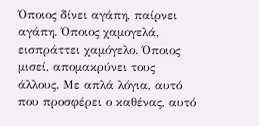Όποιος δίνει αγάπη, παίρνει αγάπη. Όποιος χαμογελά, εισπράττει χαμόγελο. Όποιος μισεί, απομακρύνει τους άλλους. Με απλά λόγια, αυτό που προσφέρει ο καθένας, αυτό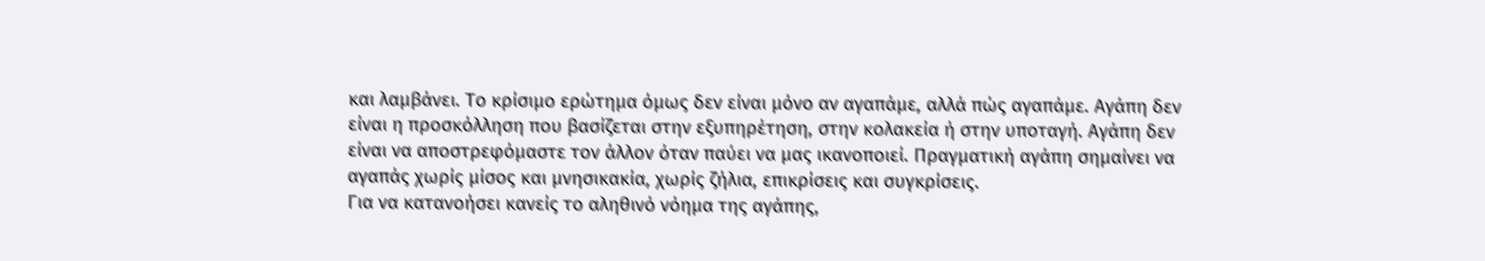και λαμβάνει. Το κρίσιμο ερώτημα όμως δεν είναι μόνο αν αγαπάμε, αλλά πώς αγαπάμε. Αγάπη δεν είναι η προσκόλληση που βασίζεται στην εξυπηρέτηση, στην κολακεία ή στην υποταγή. Αγάπη δεν είναι να αποστρεφόμαστε τον άλλον όταν παύει να μας ικανοποιεί. Πραγματική αγάπη σημαίνει να αγαπάς χωρίς μίσος και μνησικακία, χωρίς ζήλια, επικρίσεις και συγκρίσεις.
Για να κατανοήσει κανείς το αληθινό νόημα της αγάπης,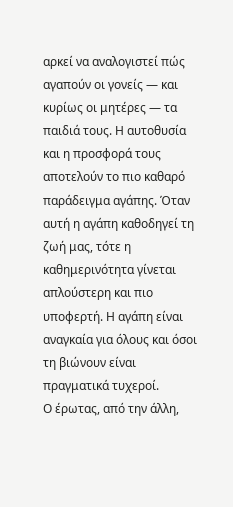αρκεί να αναλογιστεί πώς αγαπούν οι γονείς — και κυρίως οι μητέρες — τα παιδιά τους. Η αυτοθυσία και η προσφορά τους αποτελούν το πιο καθαρό παράδειγμα αγάπης. Όταν αυτή η αγάπη καθοδηγεί τη ζωή μας, τότε η καθημερινότητα γίνεται απλούστερη και πιο υποφερτή. Η αγάπη είναι αναγκαία για όλους και όσοι τη βιώνουν είναι πραγματικά τυχεροί.
Ο έρωτας, από την άλλη,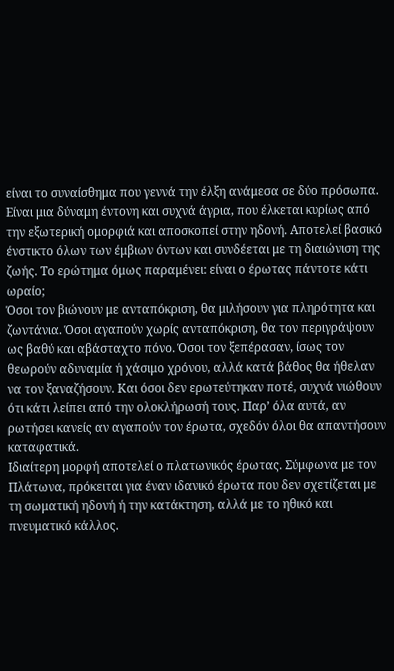είναι το συναίσθημα που γεννά την έλξη ανάμεσα σε δύο πρόσωπα. Είναι μια δύναμη έντονη και συχνά άγρια, που έλκεται κυρίως από την εξωτερική ομορφιά και αποσκοπεί στην ηδονή. Αποτελεί βασικό ένστικτο όλων των έμβιων όντων και συνδέεται με τη διαιώνιση της ζωής. Το ερώτημα όμως παραμένει: είναι ο έρωτας πάντοτε κάτι ωραίο;
Όσοι τον βιώνουν με ανταπόκριση, θα μιλήσουν για πληρότητα και ζωντάνια. Όσοι αγαπούν χωρίς ανταπόκριση, θα τον περιγράψουν ως βαθύ και αβάσταχτο πόνο. Όσοι τον ξεπέρασαν, ίσως τον θεωρούν αδυναμία ή χάσιμο χρόνου, αλλά κατά βάθος θα ήθελαν να τον ξαναζήσουν. Και όσοι δεν ερωτεύτηκαν ποτέ, συχνά νιώθουν ότι κάτι λείπει από την ολοκλήρωσή τους. Παρ’ όλα αυτά, αν ρωτήσει κανείς αν αγαπούν τον έρωτα, σχεδόν όλοι θα απαντήσουν καταφατικά.
Ιδιαίτερη μορφή αποτελεί ο πλατωνικός έρωτας. Σύμφωνα με τον Πλάτωνα, πρόκειται για έναν ιδανικό έρωτα που δεν σχετίζεται με τη σωματική ηδονή ή την κατάκτηση, αλλά με το ηθικό και πνευματικό κάλλος.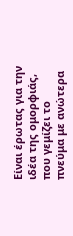Είναι έρωτας για την ιδέα της ομορφιάς, που γεμίζει το πνεύμα με ανώτερα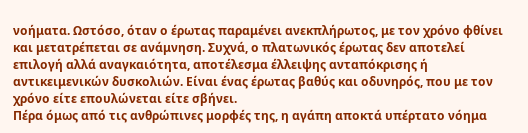νοήματα. Ωστόσο, όταν ο έρωτας παραμένει ανεκπλήρωτος, με τον χρόνο φθίνει και μετατρέπεται σε ανάμνηση. Συχνά, ο πλατωνικός έρωτας δεν αποτελεί επιλογή αλλά αναγκαιότητα, αποτέλεσμα έλλειψης ανταπόκρισης ή αντικειμενικών δυσκολιών. Είναι ένας έρωτας βαθύς και οδυνηρός, που με τον χρόνο είτε επουλώνεται είτε σβήνει.
Πέρα όμως από τις ανθρώπινες μορφές της, η αγάπη αποκτά υπέρτατο νόημα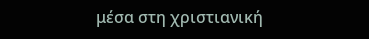μέσα στη χριστιανική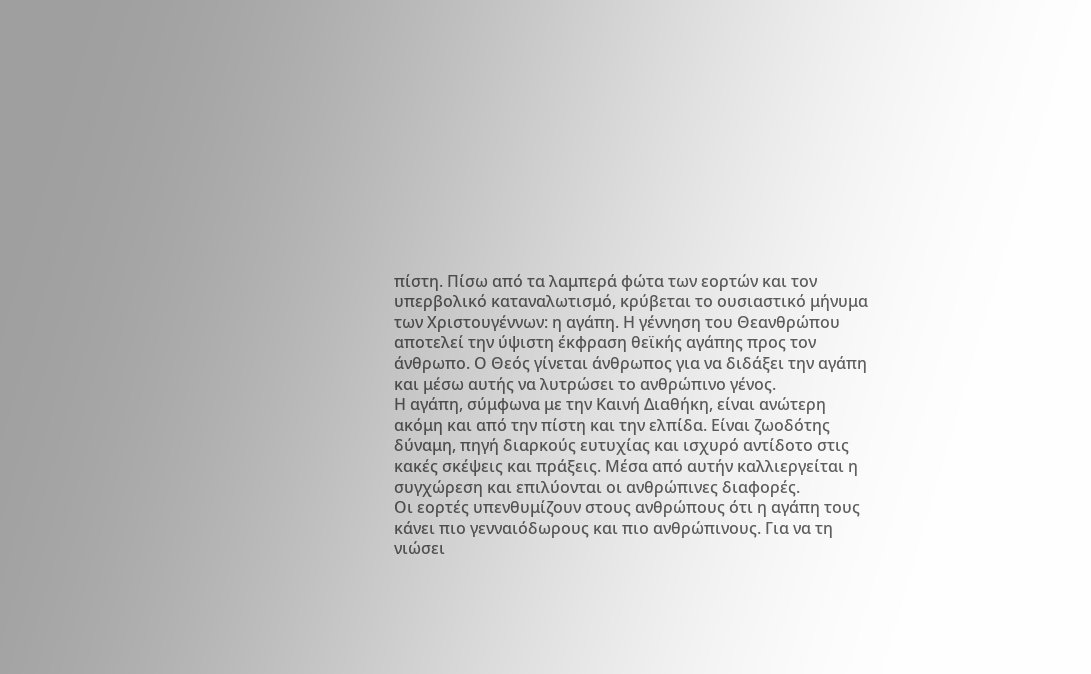πίστη. Πίσω από τα λαμπερά φώτα των εορτών και τον υπερβολικό καταναλωτισμό, κρύβεται το ουσιαστικό μήνυμα των Χριστουγέννων: η αγάπη. Η γέννηση του Θεανθρώπου αποτελεί την ύψιστη έκφραση θεϊκής αγάπης προς τον άνθρωπο. Ο Θεός γίνεται άνθρωπος για να διδάξει την αγάπη και μέσω αυτής να λυτρώσει το ανθρώπινο γένος.
Η αγάπη, σύμφωνα με την Καινή Διαθήκη, είναι ανώτερη ακόμη και από την πίστη και την ελπίδα. Είναι ζωοδότης δύναμη, πηγή διαρκούς ευτυχίας και ισχυρό αντίδοτο στις κακές σκέψεις και πράξεις. Μέσα από αυτήν καλλιεργείται η συγχώρεση και επιλύονται οι ανθρώπινες διαφορές.
Οι εορτές υπενθυμίζουν στους ανθρώπους ότι η αγάπη τους κάνει πιο γενναιόδωρους και πιο ανθρώπινους. Για να τη νιώσει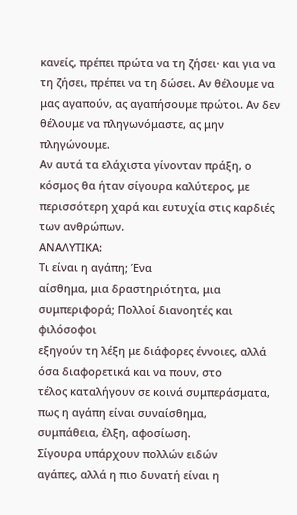κανείς, πρέπει πρώτα να τη ζήσει· και για να τη ζήσει, πρέπει να τη δώσει. Αν θέλουμε να μας αγαπούν, ας αγαπήσουμε πρώτοι. Αν δεν θέλουμε να πληγωνόμαστε, ας μην πληγώνουμε.
Αν αυτά τα ελάχιστα γίνονταν πράξη, ο κόσμος θα ήταν σίγουρα καλύτερος, με περισσότερη χαρά και ευτυχία στις καρδιές των ανθρώπων.
ΑΝΑΛΥΤΙΚΑ:
Τι είναι η αγάπη; Ένα
αίσθημα, μια δραστηριότητα, μια συμπεριφορά; Πολλοί διανοητές και φιλόσοφοι
εξηγούν τη λέξη με διάφορες έννοιες, αλλά όσα διαφορετικά και να πουν, στο
τέλος καταλήγουν σε κοινά συμπεράσματα, πως η αγάπη είναι συναίσθημα,
συμπάθεια, έλξη, αφοσίωση.
Σίγουρα υπάρχουν πολλών ειδών
αγάπες, αλλά η πιο δυνατή είναι η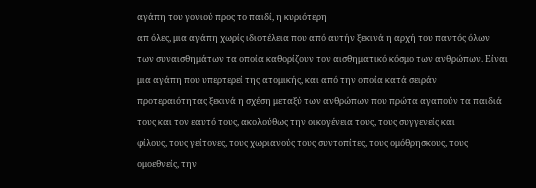αγάπη του γονιού προς το παιδί, η κυριότερη
απ όλες, μια αγάπη χωρίς ιδιοτέλεια που από αυτήν ξεκινά η αρχή του παντός όλων
των συναισθημάτων τα οποία καθορίζουν τον αισθηματικό κόσμο των ανθρώπων. Είναι
μια αγάπη που υπερτερεί της ατομικής, και από την οποία κατά σειράν
προτεραιότητας ξεκινά η σχέση μεταξύ των ανθρώπων που πρώτα αγαπούν τα παιδιά
τους και τον εαυτό τους, ακολούθως την οικογένεια τους, τους συγγενείς και
φίλους, τους γείτονες, τους χωριανούς τους συντοπίτες, τους ομόθρησκους, τους
ομοεθνείς, την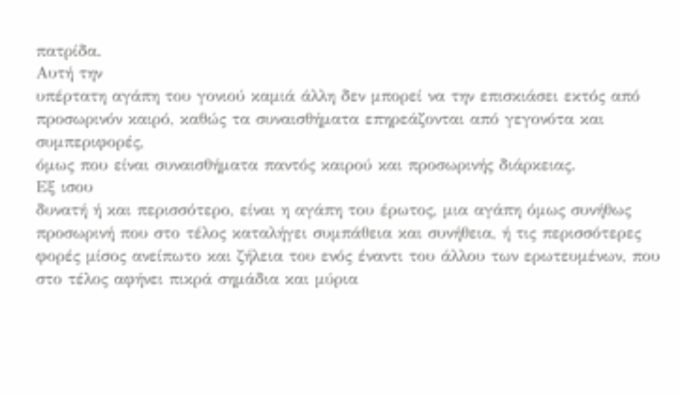πατρίδα.
Αυτή την
υπέρτατη αγάπη του γονιού καμιά άλλη δεν μπορεί να την επισκιάσει εκτός από
προσωρινόν καιρό, καθώς τα συναισθήματα επηρεάζονται από γεγονότα και συμπεριφορές,
όμως που είναι συναισθήματα παντός καιρού και προσωρινής διάρκειας.
Εξ ισου
δυνατή ή και περισσότερο, είναι η αγάπη του έρωτος, μια αγάπη όμως συνήθως
προσωρινή που στο τέλος καταλήγει συμπάθεια και συνήθεια, ή τις περισσότερες
φορές μίσος ανείπωτο και ζήλεια του ενός έναντι του άλλου των ερωτευμένων, που
στο τέλος αφήνει πικρά σημάδια και μύρια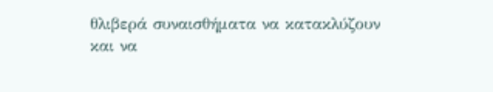θλιβερά συναισθήματα να κατακλύζουν
και να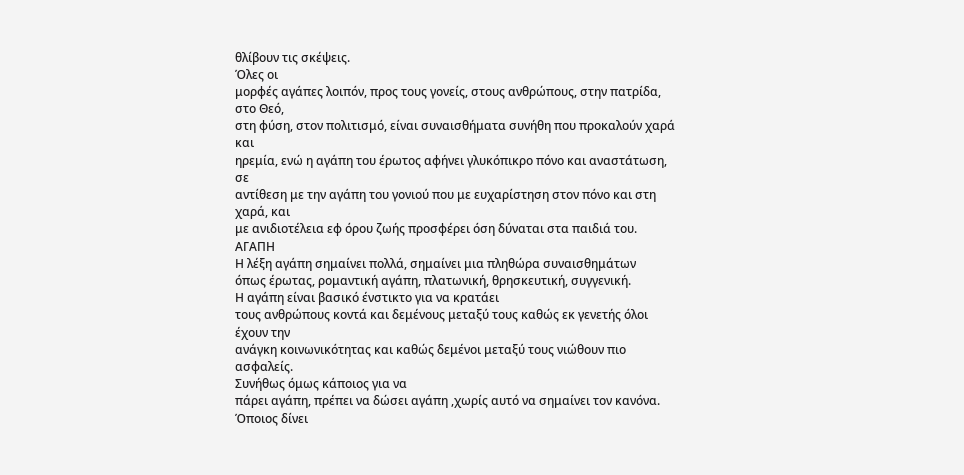θλίβουν τις σκέψεις.
Όλες οι
μορφές αγάπες λοιπόν, προς τους γονείς, στους ανθρώπους, στην πατρίδα, στο Θεό,
στη φύση, στον πολιτισμό, είναι συναισθήματα συνήθη που προκαλούν χαρά και
ηρεμία, ενώ η αγάπη του έρωτος αφήνει γλυκόπικρο πόνο και αναστάτωση, σε
αντίθεση με την αγάπη του γονιού που με ευχαρίστηση στον πόνο και στη χαρά, και
με ανιδιοτέλεια εφ όρου ζωής προσφέρει όση δύναται στα παιδιά του.
ΑΓΑΠΗ
Η λέξη αγάπη σημαίνει πολλά, σημαίνει μια πληθώρα συναισθημάτων
όπως έρωτας, ρομαντική αγάπη, πλατωνική, θρησκευτική, συγγενική.
Η αγάπη είναι βασικό ένστικτο για να κρατάει
τους ανθρώπους κοντά και δεμένους μεταξύ τους καθώς εκ γενετής όλοι έχουν την
ανάγκη κοινωνικότητας και καθώς δεμένοι μεταξύ τους νιώθουν πιο ασφαλείς.
Συνήθως όμως κάποιος για να
πάρει αγάπη, πρέπει να δώσει αγάπη ,χωρίς αυτό να σημαίνει τον κανόνα.
Όποιος δίνει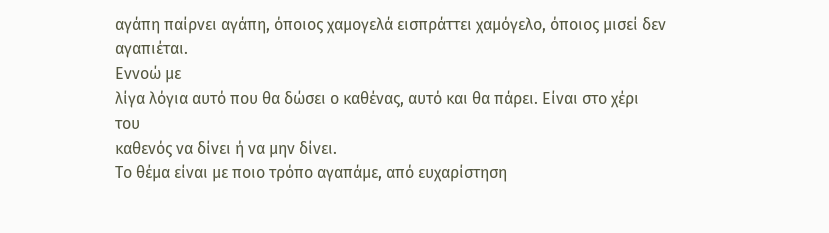αγάπη παίρνει αγάπη, όποιος χαμογελά εισπράττει χαμόγελο, όποιος μισεί δεν
αγαπιέται.
Εννοώ με
λίγα λόγια αυτό που θα δώσει ο καθένας, αυτό και θα πάρει. Είναι στο χέρι του
καθενός να δίνει ή να μην δίνει.
Το θέμα είναι με ποιο τρόπο αγαπάμε, από ευχαρίστηση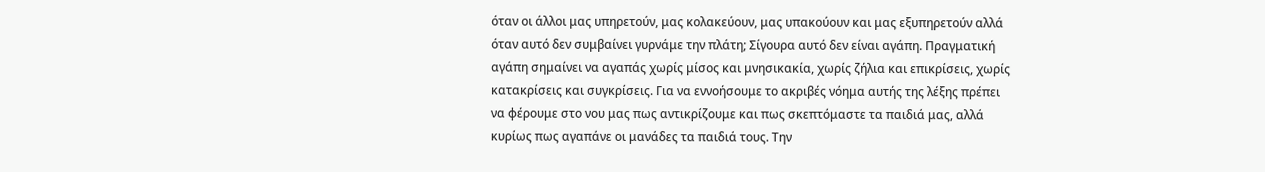όταν οι άλλοι μας υπηρετούν, μας κολακεύουν, μας υπακούουν και μας εξυπηρετούν αλλά όταν αυτό δεν συμβαίνει γυρνάμε την πλάτη; Σίγουρα αυτό δεν είναι αγάπη. Πραγματική αγάπη σημαίνει να αγαπάς χωρίς μίσος και μνησικακία, χωρίς ζήλια και επικρίσεις, χωρίς κατακρίσεις και συγκρίσεις. Για να εννοήσουμε το ακριβές νόημα αυτής της λέξης πρέπει να φέρουμε στο νου μας πως αντικρίζουμε και πως σκεπτόμαστε τα παιδιά μας, αλλά κυρίως πως αγαπάνε οι μανάδες τα παιδιά τους. Την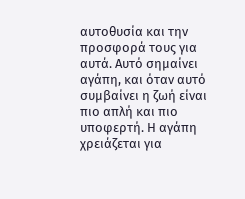αυτοθυσία και την προσφορά τους για αυτά. Αυτό σημαίνει αγάπη, και όταν αυτό συμβαίνει η ζωή είναι πιο απλή και πιο υποφερτή. Η αγάπη χρειάζεται για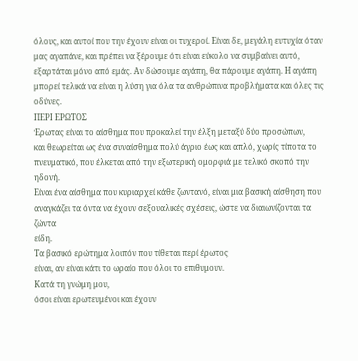όλους, και αυτοί που την έχουν είναι οι τυχεροί. Είναι δε, μεγάλη ευτυχία όταν μας αγαπάνε, και πρέπει να ξέρουμε ότι είναι εύκολο να συμβαίνει αυτό, εξαρτάται μόνο από εμάς. Αν δώσουμε αγάπη, θα πάρουμε αγάπη. Η αγάπη μπορεί τελικά να είναι η λύση για όλα τα ανθρώπινα προβλήματα και όλες τις οδύνες.
ΠΕΡΙ ΕΡΩΤΟΣ
Έρωτας είναι το αίσθημα που προκαλεί την έλξη μεταξύ δύο προσώπων,
και θεωρείται ως ένα συναίσθημα πολύ άγριο έως και απλό, χωρίς τίποτα το
πνευματικό, που έλκεται από την εξωτερική ομορφιά με τελικό σκοπό την ηδονή.
Είναι ένα αίσθημα που κυριαρχεί κάθε ζωντανό, είναι μια βασική αίσθηση που
αναγκάζει τα όντα να έχουν σεξουαλικές σχέσεις, ώστε να διαιωνίζονται τα ζώντα
είδη.
Τα βασικό ερώτημα λοιπόν που τίθεται περί έρωτος
είναι, αν είναι κάτι το ωραίο που όλοι το επιθυμουν.
Κατά τη γνώμη μου,
όσοι είναι ερωτευμένοι και έχουν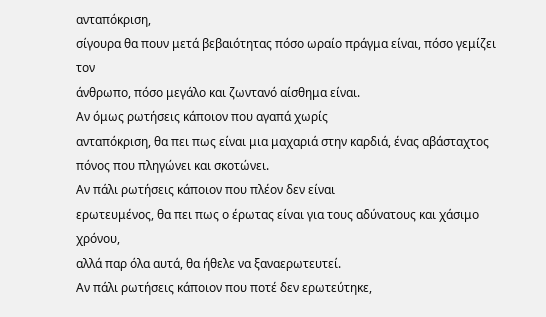ανταπόκριση,
σίγουρα θα πουν μετά βεβαιότητας πόσο ωραίο πράγμα είναι, πόσο γεμίζει τον
άνθρωπο, πόσο μεγάλο και ζωντανό αίσθημα είναι.
Αν όμως ρωτήσεις κάποιον που αγαπά χωρίς
ανταπόκριση, θα πει πως είναι μια μαχαριά στην καρδιά, ένας αβάσταχτος πόνος που πληγώνει και σκοτώνει.
Αν πάλι ρωτήσεις κάποιον που πλέον δεν είναι
ερωτευμένος, θα πει πως ο έρωτας είναι για τους αδύνατους και χάσιμο χρόνου,
αλλά παρ όλα αυτά, θα ήθελε να ξαναερωτευτεί.
Αν πάλι ρωτήσεις κάποιον που ποτέ δεν ερωτεύτηκε,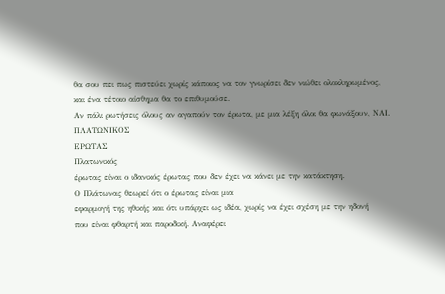θα σου πει πως πιστεύει χωρίς κάποιος να τον γνωρίσει δεν νιώθει ολοκληρωμένος,
και ένα τέτοιο αίσθημα θα το επιθυμούσε.
Αν πάλι ρωτήσεις όλους αν αγαπούν τον έρωτα, με μια λέξη όλοι θα φωνάξουν, ΝΑΙ.
ΠΛΑΤΩΝΙΚΟΣ
ΕΡΩΤΑΣ
Πλατωνικός
έρωτας είναι ο ιδανικός έρωτας που δεν έχει να κάνει με την κατάκτηση.
Ο Πλάτωνας θεωρεί ότι ο έρωτας είναι μια
εφαρμογή της ηθικής και ότι υπάρχει ως ιδέα, χωρίς να έχει σχέση με την ηδονή
που είναι φθαρτή και παροδική. Αναφέρει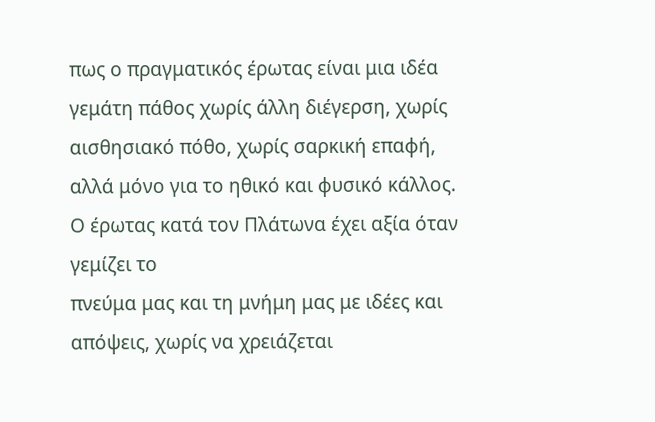πως ο πραγματικός έρωτας είναι μια ιδέα
γεμάτη πάθος χωρίς άλλη διέγερση, χωρίς αισθησιακό πόθο, χωρίς σαρκική επαφή,
αλλά μόνο για το ηθικό και φυσικό κάλλος.
Ο έρωτας κατά τον Πλάτωνα έχει αξία όταν γεμίζει το
πνεύμα μας και τη μνήμη μας με ιδέες και απόψεις, χωρίς να χρειάζεται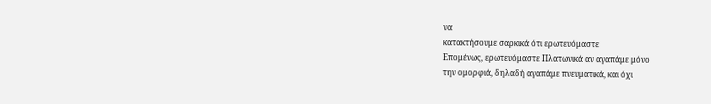να
κατακτήσουμε σαρκικά ότι ερωτευόμαστε
Επομένως, ερωτευόμαστε Πλατωνικά αν αγαπάμε μόνο
την ομορφιά, δηλαδή αγαπάμε πνευματικά, και όχι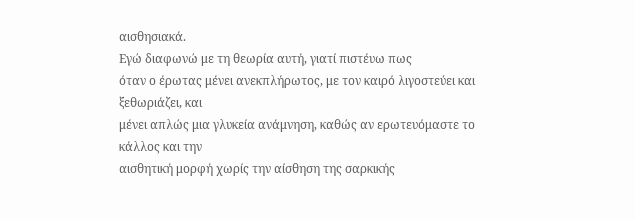αισθησιακά.
Εγώ διαφωνώ με τη θεωρία αυτή, γιατί πιστέυω πως
όταν ο έρωτας μένει ανεκπλήρωτος, με τον καιρό λιγοστεύει και ξεθωριάζει, και
μένει απλώς μια γλυκεία ανάμνηση, καθώς αν ερωτευόμαστε το κάλλος και την
αισθητική μορφή χωρίς την αίσθηση της σαρκικής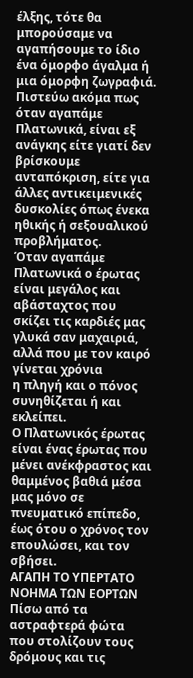έλξης, τότε θα μπορούσαμε να
αγαπήσουμε το ίδιο ένα όμορφο άγαλμα ή μια όμορφη ζωγραφιά.
Πιστεύω ακόμα πως όταν αγαπάμε Πλατωνικά, είναι εξ
ανάγκης είτε γιατί δεν βρίσκουμε ανταπόκριση, είτε για άλλες αντικειμενικές
δυσκολίες όπως ένεκα ηθικής ή σεξουαλικού προβλήματος.
Όταν αγαπάμε Πλατωνικά ο έρωτας είναι μεγάλος και
αβάσταχτος που σκίζει τις καρδιές μας γλυκά σαν μαχαιριά, αλλά που με τον καιρό γίνεται χρόνια
η πληγή και ο πόνος συνηθίζεται ή και εκλείπει.
Ο Πλατωνικός έρωτας είναι ένας έρωτας που μένει ανέκφραστος και θαμμένος βαθιά μέσα μας μόνο σε πνευματικό επίπεδο, έως ότου ο χρόνος τον επουλώσει, και τον σβήσει.
ΑΓΑΠΗ ΤΟ ΥΠΕΡΤΑΤΟ ΝΟΗΜΑ ΤΩΝ ΕΟΡΤΩΝ
Πίσω από τα αστραφτερά φώτα που στολίζουν τους
δρόμους και τις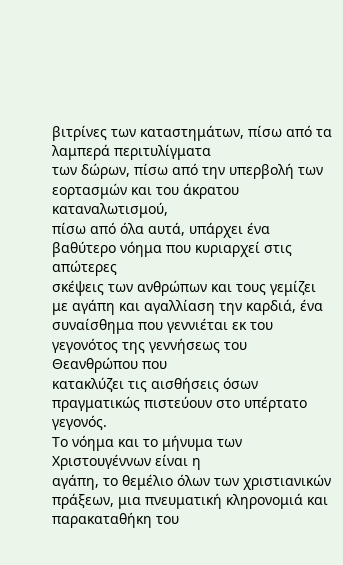βιτρίνες των καταστημάτων, πίσω από τα λαμπερά περιτυλίγματα
των δώρων, πίσω από την υπερβολή των εορτασμών και του άκρατου καταναλωτισμού,
πίσω από όλα αυτά, υπάρχει ένα βαθύτερο νόημα που κυριαρχεί στις απώτερες
σκέψεις των ανθρώπων και τους γεμίζει με αγάπη και αγαλλίαση την καρδιά, ένα
συναίσθημα που γεννιέται εκ του γεγονότος της γεννήσεως του Θεανθρώπου που
κατακλύζει τις αισθήσεις όσων πραγματικώς πιστεύουν στο υπέρτατο γεγονός.
Το νόημα και το μήνυμα των Χριστουγέννων είναι η
αγάπη, το θεμέλιο όλων των χριστιανικών πράξεων, μια πνευματική κληρονομιά και
παρακαταθήκη του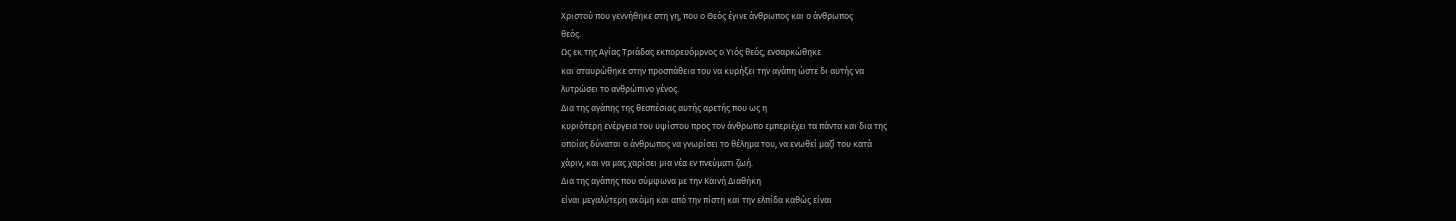Χριστού που γεννήθηκε στη γη, που ο Θεός έγινε άνθρωπος και ο άνθρωπος
θεός.
Ως εκ της Αγίας Τριάδας εκπορευόμρνος ο Υιός θεός, ενσαρκώθηκε
και σταυρώθηκε στην προσπάθεια του να κυρήξει την αγάπη ώστε δι αυτής να
λυτρώσει το ανθρώπινο γένος.
Δια της αγάπης της θεσπέσιας αυτής αρετής που ως η
κυριότερη ενέργεια του υψίστου προς τον άνθρωπο εμπεριέχει τα πάντα και δια της
οποίας δύναται ο άνθρωπος να γνωρίσει το θέλημα του, να ενωθεί μαζί του κατά
χάριν, και να μας χαρίσει μια νέα εν πνεύματι ζωή.
Δια της αγάπης που σύμφωνα με την Καινή Διαθήκη
είναι μεγαλύτερη ακόμη και από την πίστη και την ελπίδα καθώς είναι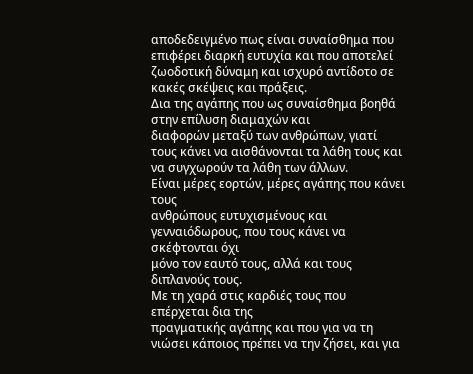αποδεδειγμένο πως είναι συναίσθημα που επιφέρει διαρκή ευτυχία και που αποτελεί
ζωοδοτική δύναμη και ισχυρό αντίδοτο σε κακές σκέψεις και πράξεις.
Δια της αγάπης που ως συναίσθημα βοηθά στην επίλυση διαμαχών και
διαφορών μεταξύ των ανθρώπων, γιατί τους κάνει να αισθάνονται τα λάθη τους και
να συγχωρούν τα λάθη των άλλων.
Είναι μέρες εορτών, μέρες αγάπης που κάνει τους
ανθρώπους ευτυχισμένους και γενναιόδωρους, που τους κάνει να σκέφτονται όχι
μόνο τον εαυτό τους, αλλά και τους διπλανούς τους.
Με τη χαρά στις καρδιές τους που επέρχεται δια της
πραγματικής αγάπης και που για να τη
νιώσει κάποιος πρέπει να την ζήσει, και για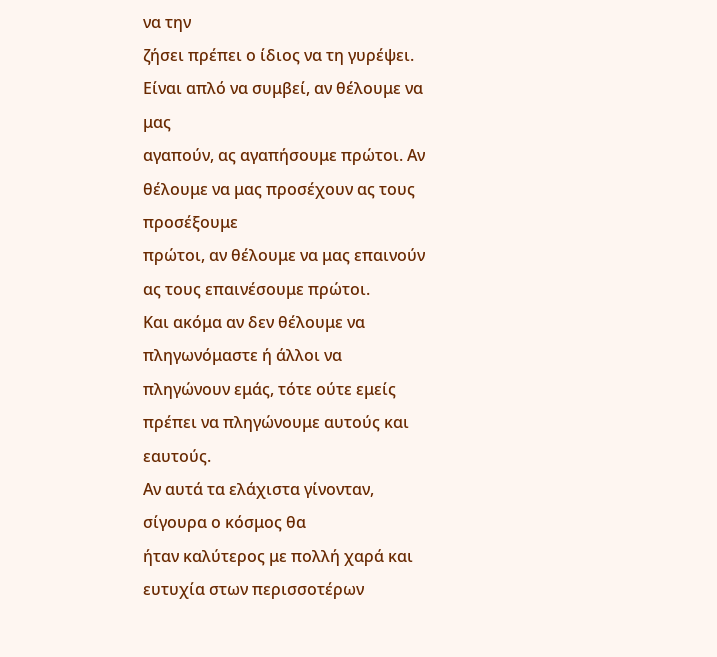να την
ζήσει πρέπει ο ίδιος να τη γυρέψει. Είναι απλό να συμβεί, αν θέλουμε να μας
αγαπούν, ας αγαπήσουμε πρώτοι. Αν θέλουμε να μας προσέχουν ας τους προσέξουμε
πρώτοι, αν θέλουμε να μας επαινούν ας τους επαινέσουμε πρώτοι.
Και ακόμα αν δεν θέλουμε να πληγωνόμαστε ή άλλοι να
πληγώνουν εμάς, τότε ούτε εμείς πρέπει να πληγώνουμε αυτούς και εαυτούς.
Αν αυτά τα ελάχιστα γίνονταν, σίγουρα ο κόσμος θα
ήταν καλύτερος με πολλή χαρά και ευτυχία στων περισσοτέρων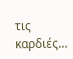τις καρδιές…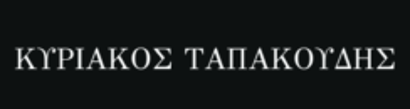ΚΥΡΙΑΚΟΣ ΤΑΠΑΚΟΥΔΗΣ